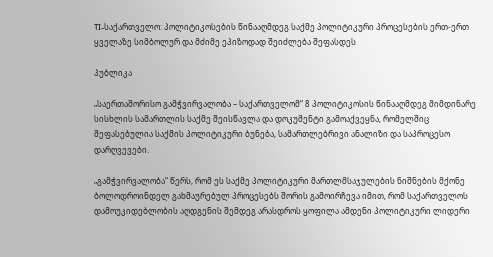TI-საქართველო: პოლიტიკოსების წინააღმდეგ საქმე პოლიტიკური პროცესების ერთ-ერთ ყველაზე სიმბოლურ და მძიმე ეპიზოდად შეიძლება შეფასდეს

პუბლიკა

„საერთაშორისო გამჭვირვალობა – საქართველომ“ 8 პოლიტიკოსის წინააღმდეგ მიმდინარე სისხლის სამართლის საქმე შეისწავლა და დოკუმენტი გამოაქვეყნა, რომელშიც შეფასებულია საქმის პოლიტიკური ბუნება, სამართლებრივი ანალიზი და საპროცესო დარღვევები.

„გამჭვირვალობა“ წერს, რომ ეს საქმე პოლიტიკური მართლმსაჯულების ნიშნების მქონე ბოლოდროინდელ გახმაურებულ პროცესებს შორის გამოირჩევა იმით, რომ საქართველოს დამოუკიდებლობის აღდგენის შემდეგ არასდროს ყოფილა ამდენი პოლიტიკური ლიდერი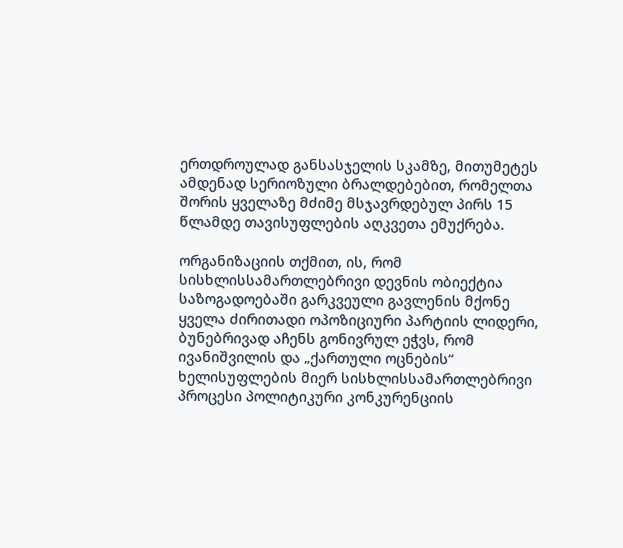ერთდროულად განსასჯელის სკამზე, მითუმეტეს ამდენად სერიოზული ბრალდებებით, რომელთა შორის ყველაზე მძიმე მსჯავრდებულ პირს 15 წლამდე თავისუფლების აღკვეთა ემუქრება.

ორგანიზაციის თქმით, ის, რომ სისხლისსამართლებრივი დევნის ობიექტია საზოგადოებაში გარკვეული გავლენის მქონე ყველა ძირითადი ოპოზიციური პარტიის ლიდერი, ბუნებრივად აჩენს გონივრულ ეჭვს, რომ ივანიშვილის და „ქართული ოცნების“ ხელისუფლების მიერ სისხლისსამართლებრივი პროცესი პოლიტიკური კონკურენციის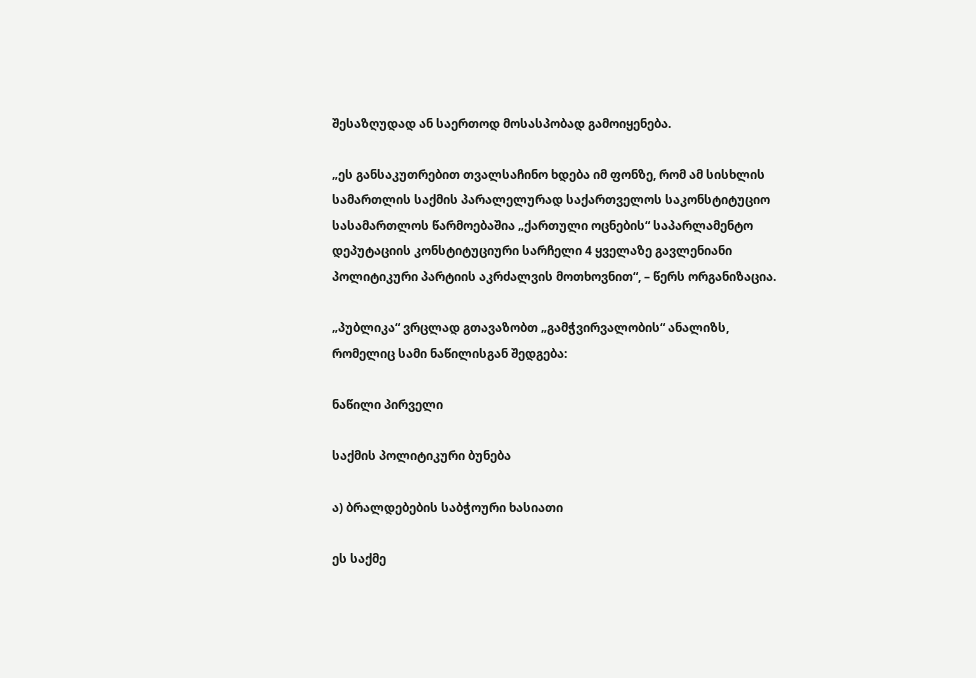შესაზღუდად ან საერთოდ მოსასპობად გამოიყენება.

„ეს განსაკუთრებით თვალსაჩინო ხდება იმ ფონზე, რომ ამ სისხლის სამართლის საქმის პარალელურად საქართველოს საკონსტიტუციო სასამართლოს წარმოებაშია „ქართული ოცნების“ საპარლამენტო დეპუტაციის კონსტიტუციური სარჩელი 4 ყველაზე გავლენიანი პოლიტიკური პარტიის აკრძალვის მოთხოვნით“, – წერს ორგანიზაცია.

„პუბლიკა“ ვრცლად გთავაზობთ „გამჭვირვალობის“ ანალიზს, რომელიც სამი ნაწილისგან შედგება:

ნაწილი პირველი

საქმის პოლიტიკური ბუნება

ა) ბრალდებების საბჭოური ხასიათი

ეს საქმე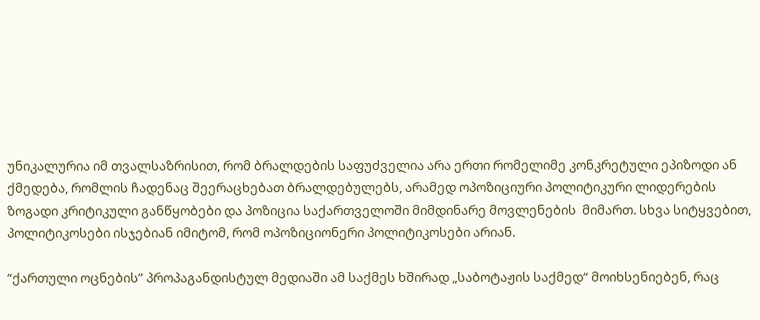უნიკალურია იმ თვალსაზრისით, რომ ბრალდების საფუძველია არა ერთი რომელიმე კონკრეტული ეპიზოდი ან ქმედება, რომლის ჩადენაც შეერაცხებათ ბრალდებულებს, არამედ ოპოზიციური პოლიტიკური ლიდერების ზოგადი კრიტიკული განწყობები და პოზიცია საქართველოში მიმდინარე მოვლენების  მიმართ. სხვა სიტყვებით, პოლიტიკოსები ისჯებიან იმიტომ, რომ ოპოზიციონერი პოლიტიკოსები არიან.

“ქართული ოცნების” პროპაგანდისტულ მედიაში ამ საქმეს ხშირად „საბოტაჟის საქმედ“ მოიხსენიებენ, რაც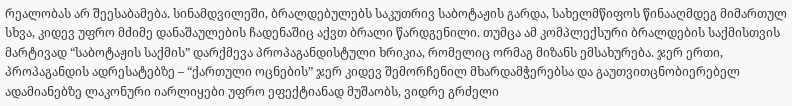რეალობას არ შეესაბამება. სინამდვილეში, ბრალდებულებს საკუთრივ საბოტაჟის გარდა, სახელმწიფოს წინააღმდეგ მიმართულ სხვა, კიდევ უფრო მძიმე დანაშაულების ჩადენაშიც აქვთ ბრალი წარდგენილი. თუმცა ამ კომპლექსური ბრალდების საქმისთვის მარტივად “საბოტაჟის საქმის” დარქმევა პროპაგანდისტული ხრიკია, რომელიც ორმაგ მიზანს ემსახურება. ჯერ ერთი, პროპაგანდის ადრესატებზე – “ქართული ოცნების” ჯერ კიდევ შემორჩენილ მხარდამჭერებსა და გაუთვითცნობიერებელ ადამიანებზე ლაკონური იარლიყები უფრო ეფექტიანად მუშაობს, ვიდრე გრძელი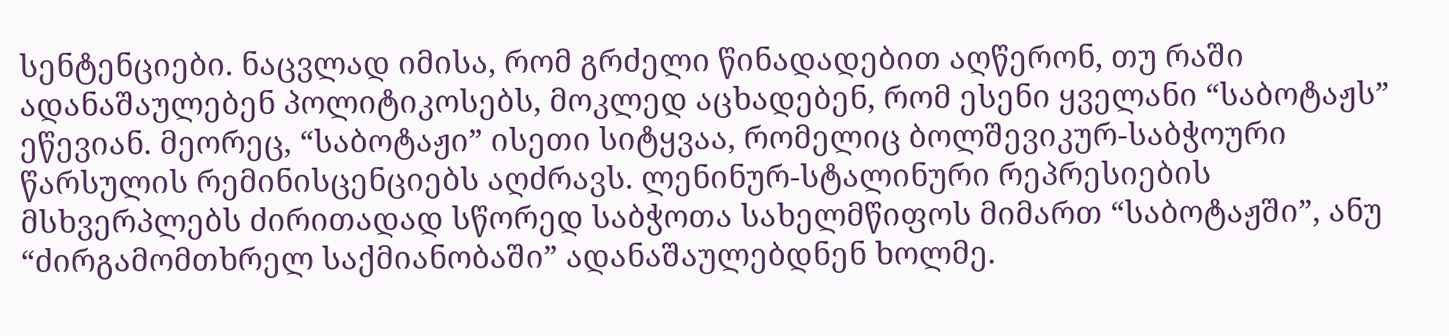სენტენციები. ნაცვლად იმისა, რომ გრძელი წინადადებით აღწერონ, თუ რაში ადანაშაულებენ პოლიტიკოსებს, მოკლედ აცხადებენ, რომ ესენი ყველანი “საბოტაჟს” ეწევიან. მეორეც, “საბოტაჟი” ისეთი სიტყვაა, რომელიც ბოლშევიკურ-საბჭოური წარსულის რემინისცენციებს აღძრავს. ლენინურ-სტალინური რეპრესიების მსხვერპლებს ძირითადად სწორედ საბჭოთა სახელმწიფოს მიმართ “საბოტაჟში”, ანუ “ძირგამომთხრელ საქმიანობაში” ადანაშაულებდნენ ხოლმე.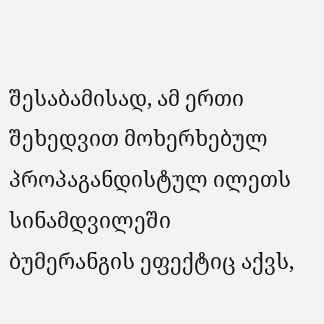შესაბამისად, ამ ერთი შეხედვით მოხერხებულ პროპაგანდისტულ ილეთს სინამდვილეში ბუმერანგის ეფექტიც აქვს,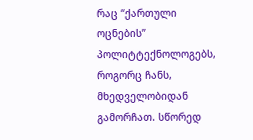რაც “ქართული ოცნების” პოლიტტექნოლოგებს, როგორც ჩანს, მხედველობიდან გამორჩათ. სწორედ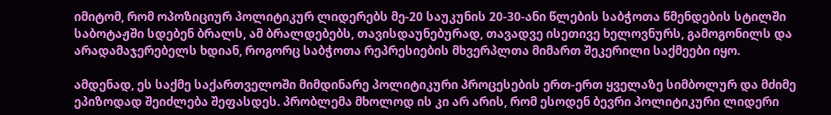იმიტომ, რომ ოპოზიციურ პოლიტიკურ ლიდერებს მე-20 საუკუნის 20-30-ანი წლების საბჭოთა წმენდების სტილში საბოტაჟში სდებენ ბრალს, ამ ბრალდებებს, თავისდაუნებურად, თავადვე ისეთივე ხელოვნურს, გამოგონილს და არადამაჯერებელს ხდიან, როგორც საბჭოთა რეპრესიების მხვერპლთა მიმართ შეკერილი საქმეები იყო.

ამდენად, ეს საქმე საქართველოში მიმდინარე პოლიტიკური პროცესების ერთ-ერთ ყველაზე სიმბოლურ და მძიმე ეპიზოდად შეიძლება შეფასდეს. პრობლემა მხოლოდ ის კი არ არის, რომ ესოდენ ბევრი პოლიტიკური ლიდერი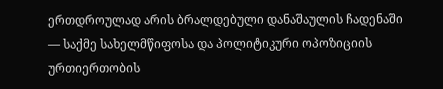ერთდროულად არის ბრალდებული დანაშაულის ჩადენაში — საქმე სახელმწიფოსა და პოლიტიკური ოპოზიციის ურთიერთობის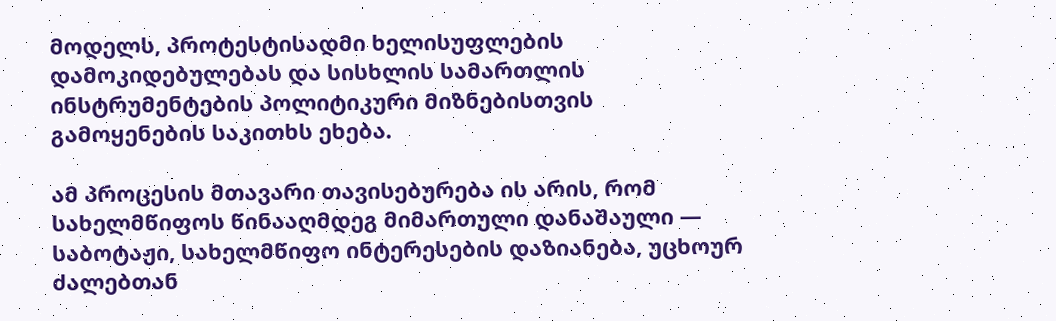მოდელს, პროტესტისადმი ხელისუფლების დამოკიდებულებას და სისხლის სამართლის ინსტრუმენტების პოლიტიკური მიზნებისთვის გამოყენების საკითხს ეხება.

ამ პროცესის მთავარი თავისებურება ის არის, რომ სახელმწიფოს წინააღმდეგ მიმართული დანაშაული — საბოტაჟი, სახელმწიფო ინტერესების დაზიანება, უცხოურ ძალებთან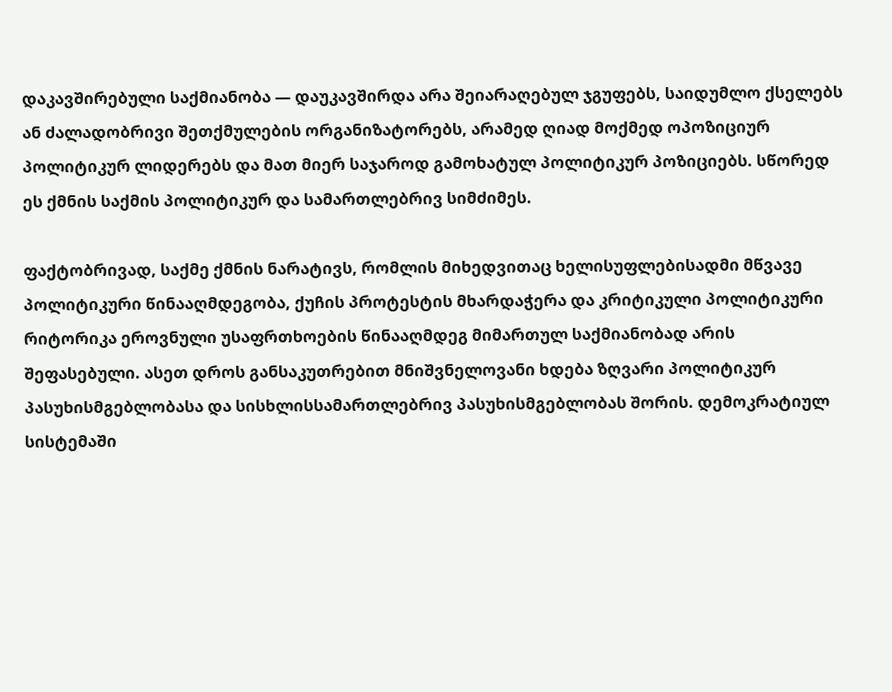დაკავშირებული საქმიანობა — დაუკავშირდა არა შეიარაღებულ ჯგუფებს, საიდუმლო ქსელებს ან ძალადობრივი შეთქმულების ორგანიზატორებს, არამედ ღიად მოქმედ ოპოზიციურ პოლიტიკურ ლიდერებს და მათ მიერ საჯაროდ გამოხატულ პოლიტიკურ პოზიციებს. სწორედ ეს ქმნის საქმის პოლიტიკურ და სამართლებრივ სიმძიმეს.

ფაქტობრივად, საქმე ქმნის ნარატივს, რომლის მიხედვითაც ხელისუფლებისადმი მწვავე პოლიტიკური წინააღმდეგობა, ქუჩის პროტესტის მხარდაჭერა და კრიტიკული პოლიტიკური რიტორიკა ეროვნული უსაფრთხოების წინააღმდეგ მიმართულ საქმიანობად არის შეფასებული. ასეთ დროს განსაკუთრებით მნიშვნელოვანი ხდება ზღვარი პოლიტიკურ პასუხისმგებლობასა და სისხლისსამართლებრივ პასუხისმგებლობას შორის. დემოკრატიულ სისტემაში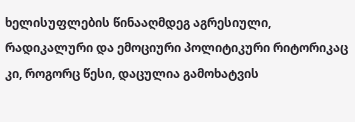ხელისუფლების წინააღმდეგ აგრესიული, რადიკალური და ემოციური პოლიტიკური რიტორიკაც კი, როგორც წესი, დაცულია გამოხატვის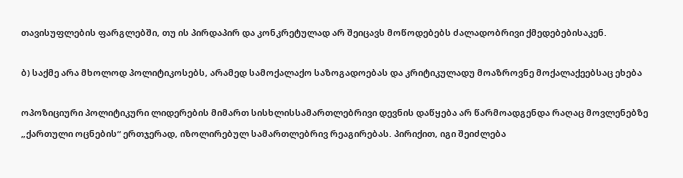თავისუფლების ფარგლებში, თუ ის პირდაპირ და კონკრეტულად არ შეიცავს მოწოდებებს ძალადობრივი ქმედებებისაკენ.

ბ) საქმე არა მხოლოდ პოლიტიკოსებს, არამედ სამოქალაქო საზოგადოებას და კრიტიკულადუ მოაზროვნე მოქალაქეებსაც ეხება

ოპოზიციური პოლიტიკური ლიდერების მიმართ სისხლისსამართლებრივი დევნის დაწყება არ წარმოადგენდა რაღაც მოვლენებზე „ქართული ოცნების“ ერთჯერად, იზოლირებულ სამართლებრივ რეაგირებას. პირიქით, იგი შეიძლება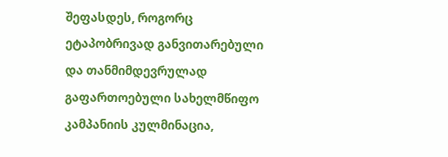შეფასდეს, როგორც ეტაპობრივად განვითარებული და თანმიმდევრულად გაფართოებული სახელმწიფო კამპანიის კულმინაცია,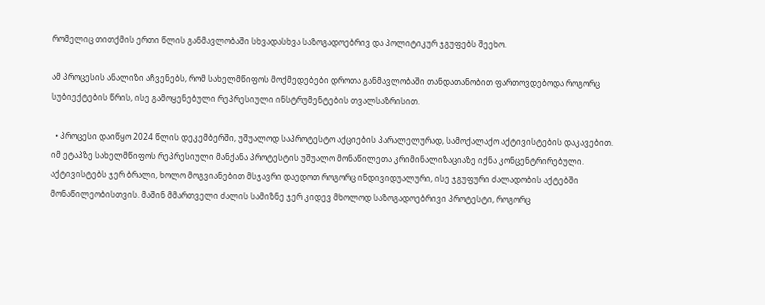რომელიც თითქმის ერთი წლის განმავლობაში სხვადასხვა საზოგადოებრივ და პოლიტიკურ ჯგუფებს შეეხო.

ამ პროცესის ანალიზი აჩვენებს, რომ სახელმწიფოს მოქმედებები დროთა განმავლობაში თანდათანობით ფართოვდებოდა როგორც სუბიექტების წრის, ისე გამოყენებული რეპრესიული ინსტრუმენტების თვალსაზრისით.

  • პროცესი დაიწყო 2024 წლის დეკემბერში, უშუალოდ საპროტესტო აქციების პარალელურად, სამოქალაქო აქტივისტების დაკავებით. იმ ეტაპზე სახელმწიფოს რეპრესიული მანქანა პროტესტის უშუალო მონაწილეთა კრიმინალიზაციაზე იქნა კონცენტრირებული. აქტივისტებს ჯერ ბრალი, ხოლო მოგვიანებით მსჯავრი დაედოთ როგორც ინდივიდუალური, ისე ჯგუფური ძალადობის აქტებში მონაწილეობისთვის. მაშინ მმართველი ძალის სამიზნე ჯერ კიდევ მხოლოდ საზოგადოებრივი პროტესტი, როგორც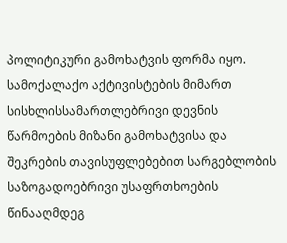პოლიტიკური გამოხატვის ფორმა იყო. სამოქალაქო აქტივისტების მიმართ სისხლისსამართლებრივი დევნის წარმოების მიზანი გამოხატვისა და შეკრების თავისუფლებებით სარგებლობის საზოგადოებრივი უსაფრთხოების წინააღმდეგ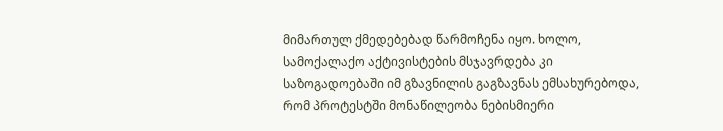მიმართულ ქმედებებად წარმოჩენა იყო. ხოლო, სამოქალაქო აქტივისტების მსჯავრდება კი საზოგადოებაში იმ გზავნილის გაგზავნას ემსახურებოდა, რომ პროტესტში მონაწილეობა ნებისმიერი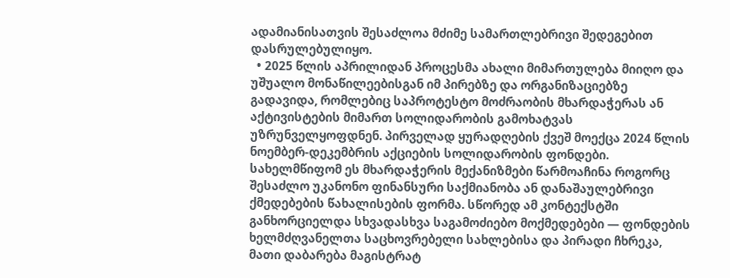ადამიანისათვის შესაძლოა მძიმე სამართლებრივი შედეგებით დასრულებულიყო.
  • 2025 წლის აპრილიდან პროცესმა ახალი მიმართულება მიიღო და უშუალო მონაწილეებისგან იმ პირებზე და ორგანიზაციებზე გადავიდა, რომლებიც საპროტესტო მოძრაობის მხარდაჭერას ან აქტივისტების მიმართ სოლიდარობის გამოხატვას უზრუნველყოფდნენ. პირველად ყურადღების ქვეშ მოექცა 2024 წლის ნოემბერ-დეკემბრის აქციების სოლიდარობის ფონდები. სახელმწიფომ ეს მხარდაჭერის მექანიზმები წარმოაჩინა როგორც შესაძლო უკანონო ფინანსური საქმიანობა ან დანაშაულებრივი ქმედებების წახალისების ფორმა. სწორედ ამ კონტექსტში განხორციელდა სხვადასხვა საგამოძიებო მოქმედებები — ფონდების ხელმძღვანელთა საცხოვრებელი სახლებისა და პირადი ჩხრეკა, მათი დაბარება მაგისტრატ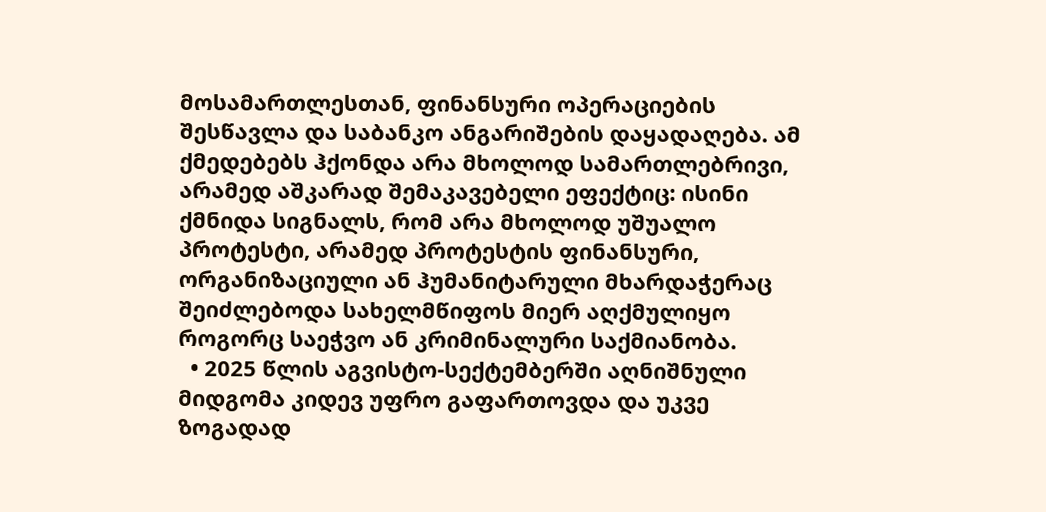მოსამართლესთან, ფინანსური ოპერაციების შესწავლა და საბანკო ანგარიშების დაყადაღება. ამ ქმედებებს ჰქონდა არა მხოლოდ სამართლებრივი, არამედ აშკარად შემაკავებელი ეფექტიც: ისინი ქმნიდა სიგნალს, რომ არა მხოლოდ უშუალო პროტესტი, არამედ პროტესტის ფინანსური, ორგანიზაციული ან ჰუმანიტარული მხარდაჭერაც შეიძლებოდა სახელმწიფოს მიერ აღქმულიყო როგორც საეჭვო ან კრიმინალური საქმიანობა.
  • 2025 წლის აგვისტო-სექტემბერში აღნიშნული მიდგომა კიდევ უფრო გაფართოვდა და უკვე ზოგადად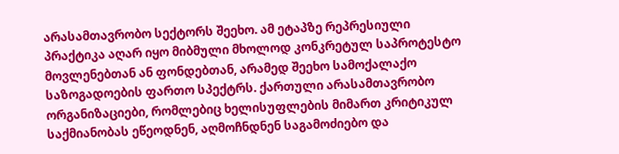არასამთავრობო სექტორს შეეხო. ამ ეტაპზე რეპრესიული პრაქტიკა აღარ იყო მიბმული მხოლოდ კონკრეტულ საპროტესტო მოვლენებთან ან ფონდებთან, არამედ შეეხო სამოქალაქო საზოგადოების ფართო სპექტრს. ქართული არასამთავრობო ორგანიზაციები, რომლებიც ხელისუფლების მიმართ კრიტიკულ საქმიანობას ეწეოდნენ, აღმოჩნდნენ საგამოძიებო და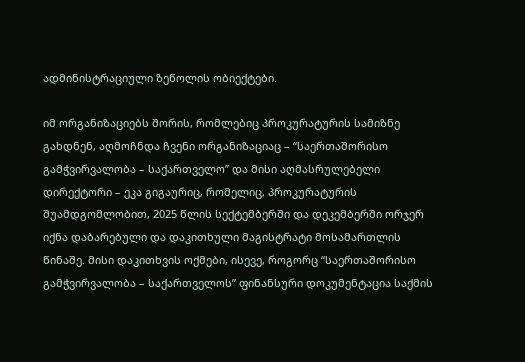ადმინისტრაციული ზეწოლის ობიექტები.

იმ ორგანიზაციებს შორის, რომლებიც პროკურატურის სამიზნე გახდნენ, აღმოჩნდა ჩვენი ორგანიზაციაც – “საერთაშორისო გამჭვირვალობა – საქართველო” და მისი აღმასრულებელი დირექტორი – ეკა გიგაურიც, რომელიც, პროკურატურის შუამდგომლობით, 2025 წლის სექტემბერში და დეკემბერში ორჯერ იქნა დაბარებული და დაკითხული მაგისტრატი მოსამართლის წინაშე. მისი დაკითხვის ოქმები, ისევე, როგორც “საერთაშორისო გამჭვირვალობა – საქართველოს” ფინანსური დოკუმენტაცია საქმის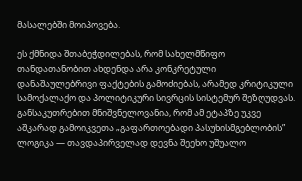მასალებში მოიპოვება.

ეს ქმნიდა შთაბეჭდილებას, რომ სახელმწიფო თანდათანობით ახდენდა არა კონკრეტული დანაშაულებრივი ფაქტების გამოძიებას, არამედ კრიტიკული სამოქალაქო და პოლიტიკური სივრცის სისტემურ შეზღუდვას. განსაკუთრებით მნიშვნელოვანია, რომ ამ ეტაპზე უკვე აშკარად გამოიკვეთა „გაფართოებადი პასუხისმგებლობის” ლოგიკა — თავდაპირველად დევნა შეეხო უშუალო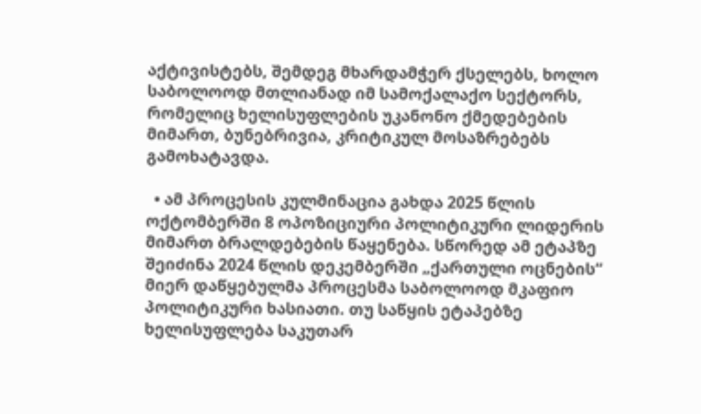აქტივისტებს, შემდეგ მხარდამჭერ ქსელებს, ხოლო საბოლოოდ მთლიანად იმ სამოქალაქო სექტორს, რომელიც ხელისუფლების უკანონო ქმედებების მიმართ, ბუნებრივია, კრიტიკულ მოსაზრებებს გამოხატავდა.

  • ამ პროცესის კულმინაცია გახდა 2025 წლის ოქტომბერში 8 ოპოზიციური პოლიტიკური ლიდერის მიმართ ბრალდებების წაყენება. სწორედ ამ ეტაპზე შეიძინა 2024 წლის დეკემბერში „ქართული ოცნების“ მიერ დაწყებულმა პროცესმა საბოლოოდ მკაფიო პოლიტიკური ხასიათი. თუ საწყის ეტაპებზე ხელისუფლება საკუთარ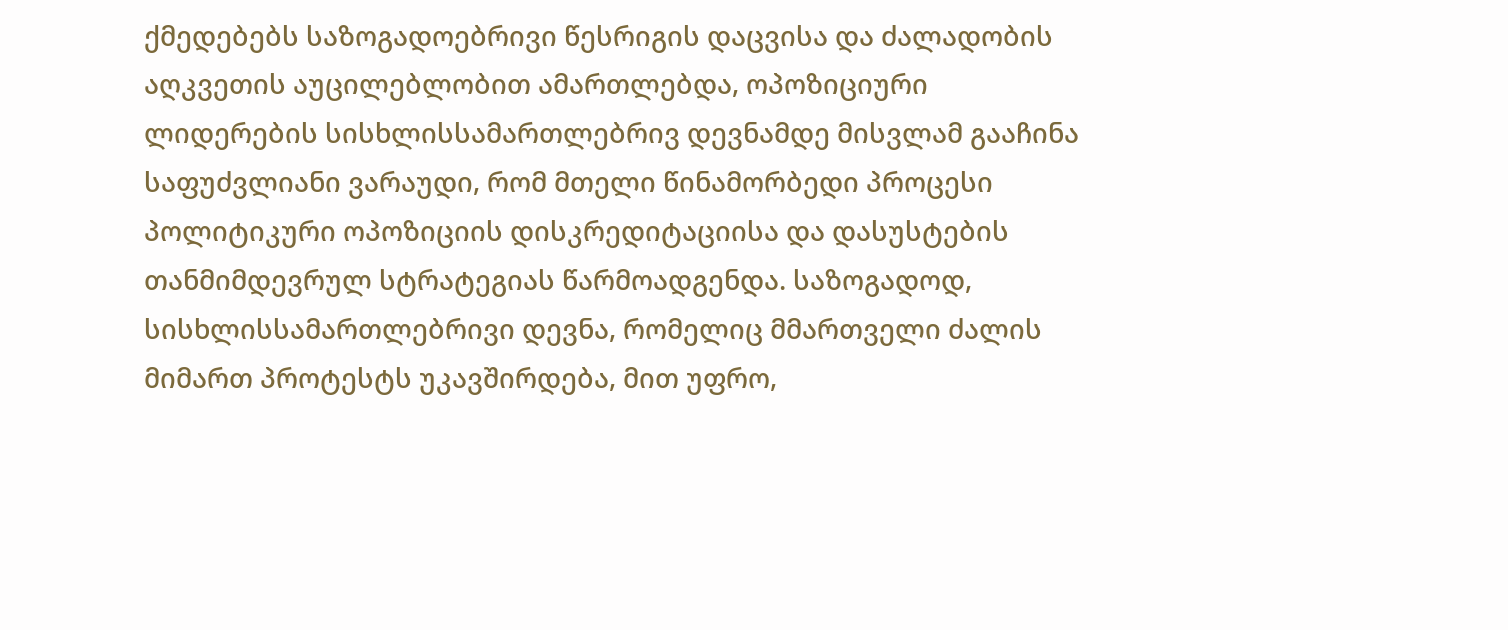ქმედებებს საზოგადოებრივი წესრიგის დაცვისა და ძალადობის აღკვეთის აუცილებლობით ამართლებდა, ოპოზიციური ლიდერების სისხლისსამართლებრივ დევნამდე მისვლამ გააჩინა საფუძვლიანი ვარაუდი, რომ მთელი წინამორბედი პროცესი პოლიტიკური ოპოზიციის დისკრედიტაციისა და დასუსტების თანმიმდევრულ სტრატეგიას წარმოადგენდა. საზოგადოდ, სისხლისსამართლებრივი დევნა, რომელიც მმართველი ძალის მიმართ პროტესტს უკავშირდება, მით უფრო,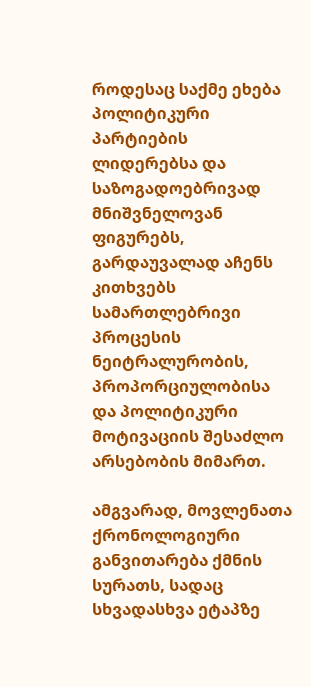როდესაც საქმე ეხება პოლიტიკური პარტიების ლიდერებსა და საზოგადოებრივად მნიშვნელოვან ფიგურებს, გარდაუვალად აჩენს კითხვებს სამართლებრივი პროცესის ნეიტრალურობის, პროპორციულობისა და პოლიტიკური მოტივაციის შესაძლო არსებობის მიმართ.

ამგვარად, მოვლენათა ქრონოლოგიური განვითარება ქმნის სურათს, სადაც სხვადასხვა ეტაპზე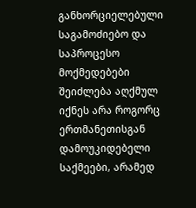განხორციელებული საგამოძიებო და საპროცესო მოქმედებები შეიძლება აღქმულ იქნეს არა როგორც ერთმანეთისგან დამოუკიდებელი საქმეები, არამედ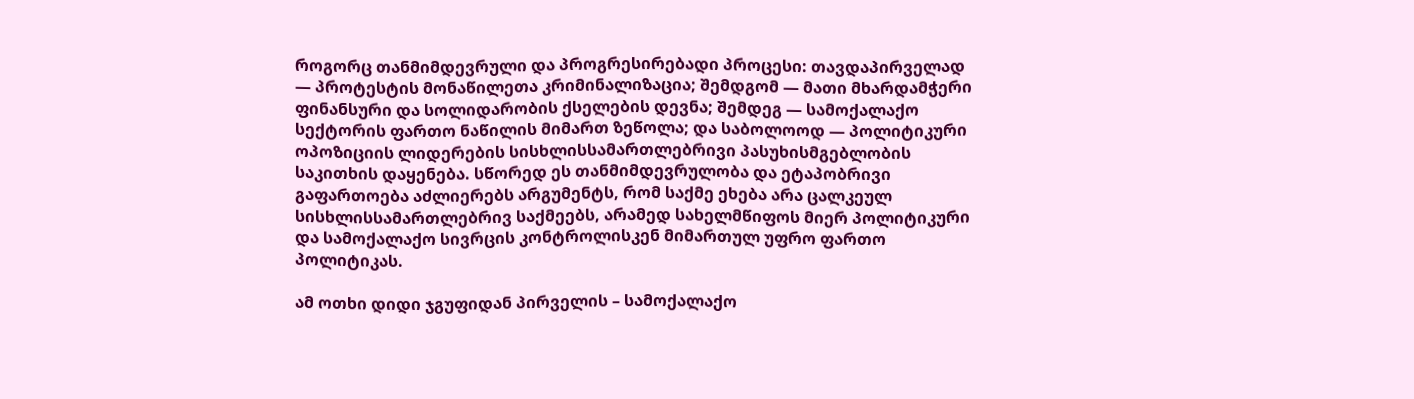როგორც თანმიმდევრული და პროგრესირებადი პროცესი: თავდაპირველად — პროტესტის მონაწილეთა კრიმინალიზაცია; შემდგომ — მათი მხარდამჭერი ფინანსური და სოლიდარობის ქსელების დევნა; შემდეგ — სამოქალაქო სექტორის ფართო ნაწილის მიმართ ზეწოლა; და საბოლოოდ — პოლიტიკური ოპოზიციის ლიდერების სისხლისსამართლებრივი პასუხისმგებლობის საკითხის დაყენება. სწორედ ეს თანმიმდევრულობა და ეტაპობრივი გაფართოება აძლიერებს არგუმენტს, რომ საქმე ეხება არა ცალკეულ სისხლისსამართლებრივ საქმეებს, არამედ სახელმწიფოს მიერ პოლიტიკური და სამოქალაქო სივრცის კონტროლისკენ მიმართულ უფრო ფართო პოლიტიკას.

ამ ოთხი დიდი ჯგუფიდან პირველის – სამოქალაქო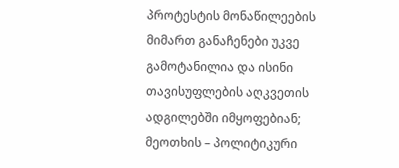პროტესტის მონაწილეების მიმართ განაჩენები უკვე გამოტანილია და ისინი თავისუფლების აღკვეთის ადგილებში იმყოფებიან; მეოთხის – პოლიტიკური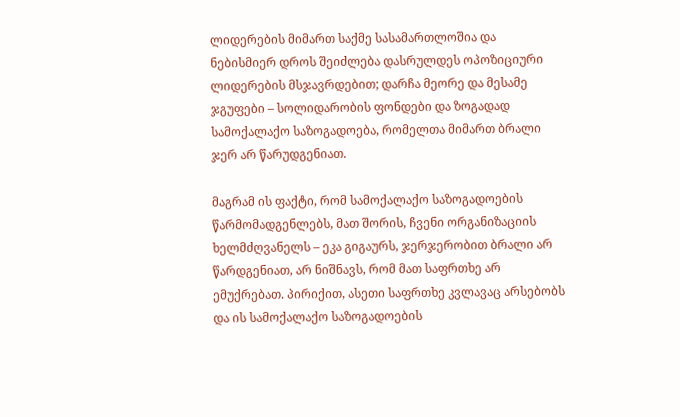ლიდერების მიმართ საქმე სასამართლოშია და ნებისმიერ დროს შეიძლება დასრულდეს ოპოზიციური ლიდერების მსჯავრდებით; დარჩა მეორე და მესამე ჯგუფები – სოლიდარობის ფონდები და ზოგადად სამოქალაქო საზოგადოება, რომელთა მიმართ ბრალი ჯერ არ წარუდგენიათ.

მაგრამ ის ფაქტი, რომ სამოქალაქო საზოგადოების წარმომადგენლებს, მათ შორის, ჩვენი ორგანიზაციის ხელმძღვანელს – ეკა გიგაურს, ჯერჯერობით ბრალი არ წარდგენიათ, არ ნიშნავს, რომ მათ საფრთხე არ ემუქრებათ. პირიქით, ასეთი საფრთხე კვლავაც არსებობს და ის სამოქალაქო საზოგადოების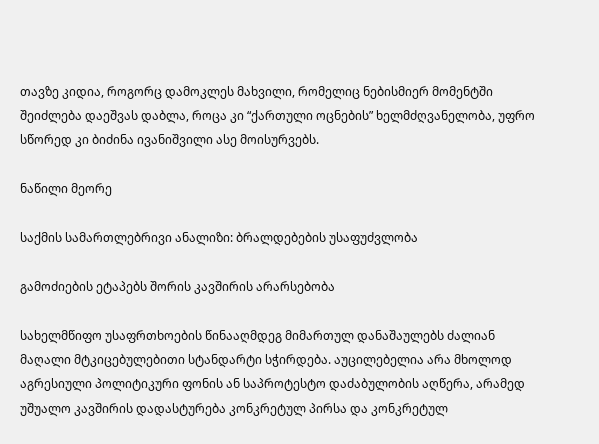თავზე კიდია, როგორც დამოკლეს მახვილი, რომელიც ნებისმიერ მომენტში შეიძლება დაეშვას დაბლა, როცა კი “ქართული ოცნების” ხელმძღვანელობა, უფრო სწორედ კი ბიძინა ივანიშვილი ასე მოისურვებს.

ნაწილი მეორე

საქმის სამართლებრივი ანალიზი: ბრალდებების უსაფუძვლობა

გამოძიების ეტაპებს შორის კავშირის არარსებობა

სახელმწიფო უსაფრთხოების წინააღმდეგ მიმართულ დანაშაულებს ძალიან მაღალი მტკიცებულებითი სტანდარტი სჭირდება. აუცილებელია არა მხოლოდ აგრესიული პოლიტიკური ფონის ან საპროტესტო დაძაბულობის აღწერა, არამედ უშუალო კავშირის დადასტურება კონკრეტულ პირსა და კონკრეტულ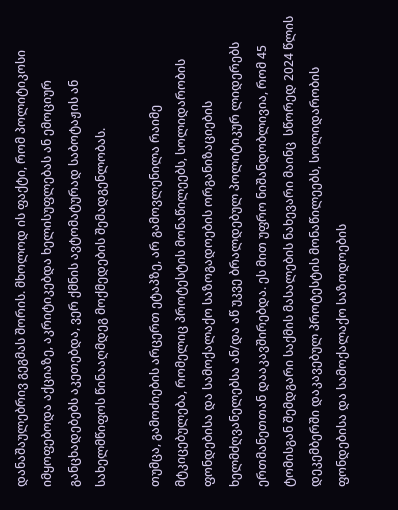დანაშაულებრივ გეგმას შორის. მხოლოდ ის ფაქტი, რომ პოლიტიკოსი იმყოფებოდა აქციაზე, აკრიტიკებდა ხელისუფლებას ან ემოციურ განცხადებებს აკეთებდა, ვერ ქმნის ავტომატურად საბოტაჟის ან სახელმწიფოს წინააღმდეგ მოქმედების შემადგენლობას.

თუმცა, გამოძიების არცერთ ეტაპზე, არ გამოვლენილა რაიმე მტკიცებულება, რომელიც პროტესტის მონაწილეებს, სოლიდარობის ფონდებისა და სამოქალაქო საზოგადოების ორგანიზაციების ხელმძღვანელებსა ან/და აწ უკვე ბრალდებულ პოლიტიკურ ლიდერებს ერთმანეთთან დააკავშირებდა. ეს მით უფრო ნიშანდობლივია, რომ 45 ტომისგან შემდგარი საქმის მასალების ნახევარი მაინც  სწორედ 2024 წლის დეკემბერში დაკავებულ პროტესტის მონაწილეებს, სოლიდარობის ფონდებისა და სამოქალაქო საზოდოების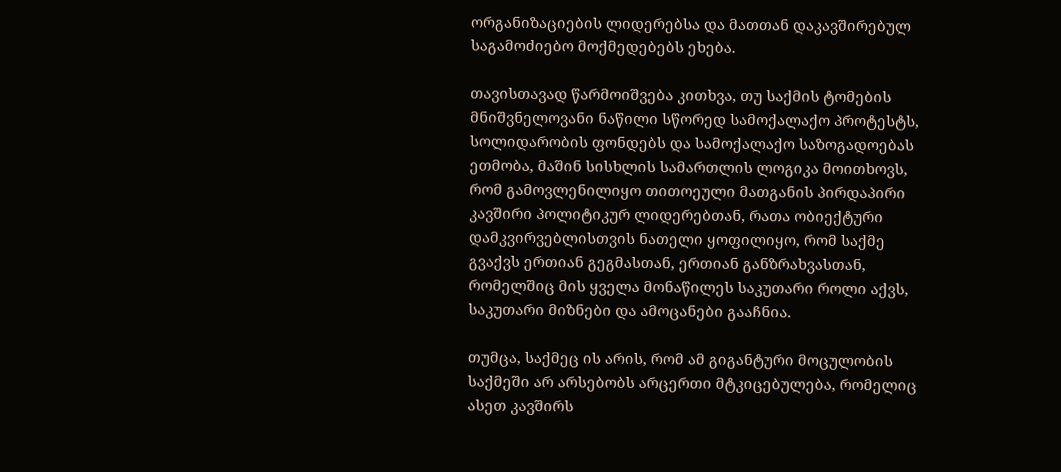ორგანიზაციების ლიდერებსა და მათთან დაკავშირებულ საგამოძიებო მოქმედებებს ეხება.

თავისთავად წარმოიშვება კითხვა, თუ საქმის ტომების მნიშვნელოვანი ნაწილი სწორედ სამოქალაქო პროტესტს, სოლიდარობის ფონდებს და სამოქალაქო საზოგადოებას ეთმობა, მაშინ სისხლის სამართლის ლოგიკა მოითხოვს, რომ გამოვლენილიყო თითოეული მათგანის პირდაპირი კავშირი პოლიტიკურ ლიდერებთან, რათა ობიექტური დამკვირვებლისთვის ნათელი ყოფილიყო, რომ საქმე გვაქვს ერთიან გეგმასთან, ერთიან განზრახვასთან, რომელშიც მის ყველა მონაწილეს საკუთარი როლი აქვს, საკუთარი მიზნები და ამოცანები გააჩნია.

თუმცა, საქმეც ის არის, რომ ამ გიგანტური მოცულობის საქმეში არ არსებობს არცერთი მტკიცებულება, რომელიც ასეთ კავშირს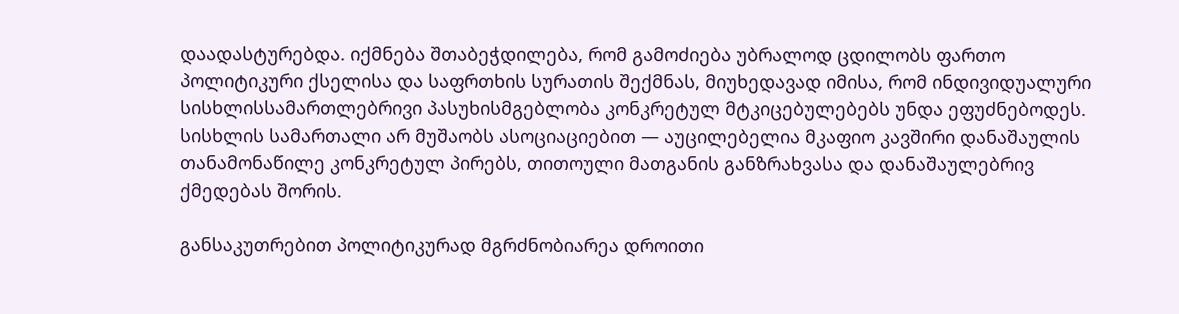დაადასტურებდა. იქმნება შთაბეჭდილება, რომ გამოძიება უბრალოდ ცდილობს ფართო პოლიტიკური ქსელისა და საფრთხის სურათის შექმნას, მიუხედავად იმისა, რომ ინდივიდუალური სისხლისსამართლებრივი პასუხისმგებლობა კონკრეტულ მტკიცებულებებს უნდა ეფუძნებოდეს. სისხლის სამართალი არ მუშაობს ასოციაციებით — აუცილებელია მკაფიო კავშირი დანაშაულის თანამონაწილე კონკრეტულ პირებს, თითოული მათგანის განზრახვასა და დანაშაულებრივ ქმედებას შორის.

განსაკუთრებით პოლიტიკურად მგრძნობიარეა დროითი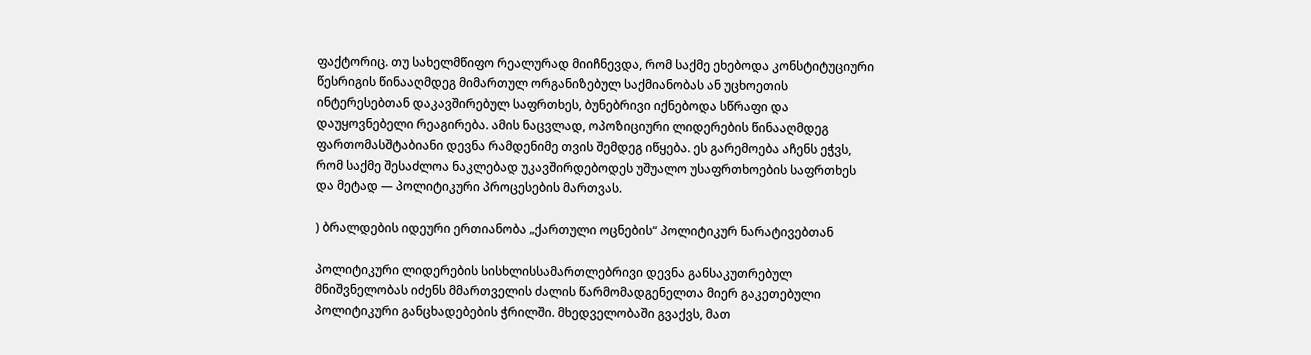ფაქტორიც. თუ სახელმწიფო რეალურად მიიჩნევდა, რომ საქმე ეხებოდა კონსტიტუციური წესრიგის წინააღმდეგ მიმართულ ორგანიზებულ საქმიანობას ან უცხოეთის ინტერესებთან დაკავშირებულ საფრთხეს, ბუნებრივი იქნებოდა სწრაფი და დაუყოვნებელი რეაგირება. ამის ნაცვლად, ოპოზიციური ლიდერების წინააღმდეგ ფართომასშტაბიანი დევნა რამდენიმე თვის შემდეგ იწყება. ეს გარემოება აჩენს ეჭვს, რომ საქმე შესაძლოა ნაკლებად უკავშირდებოდეს უშუალო უსაფრთხოების საფრთხეს და მეტად — პოლიტიკური პროცესების მართვას.

) ბრალდების იდეური ერთიანობა „ქართული ოცნების“ პოლიტიკურ ნარატივებთან

პოლიტიკური ლიდერების სისხლისსამართლებრივი დევნა განსაკუთრებულ მნიშვნელობას იძენს მმართველის ძალის წარმომადგენელთა მიერ გაკეთებული პოლიტიკური განცხადებების ჭრილში. მხედველობაში გვაქვს, მათ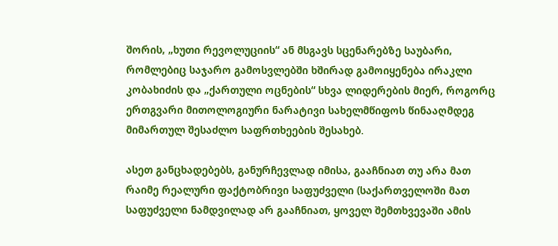შორის, „ხუთი რევოლუციის“ ან მსგავს სცენარებზე საუბარი, რომლებიც საჯარო გამოსვლებში ხშირად გამოიყენება ირაკლი კობახიძის და „ქართული ოცნების“ სხვა ლიდერების მიერ, როგორც ერთგვარი მითოლოგიური ნარატივი სახელმწიფოს წინააღმდეგ მიმართულ შესაძლო საფრთხეების შესახებ.

ასეთ განცხადებებს, განურჩევლად იმისა, გააჩნიათ თუ არა მათ რაიმე რეალური ფაქტობრივი საფუძველი (საქართველოში მათ საფუძველი ნამდვილად არ გააჩნიათ, ყოველ შემთხვევაში ამის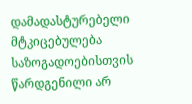დამადასტურებელი მტკიცებულება საზოგადოებისთვის წარდგენილი არ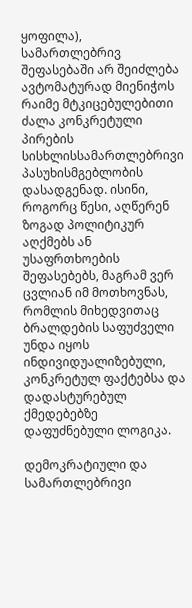ყოფილა), სამართლებრივ შეფასებაში არ შეიძლება ავტომატურად მიენიჭოს რაიმე მტკიცებულებითი ძალა კონკრეტული პირების სისხლისსამართლებრივი პასუხისმგებლობის დასადგენად. ისინი, როგორც წესი, აღწერენ ზოგად პოლიტიკურ აღქმებს ან უსაფრთხოების შეფასებებს, მაგრამ ვერ ცვლიან იმ მოთხოვნას, რომლის მიხედვითაც ბრალდების საფუძველი უნდა იყოს ინდივიდუალიზებული, კონკრეტულ ფაქტებსა და დადასტურებულ ქმედებებზე დაფუძნებული ლოგიკა.

დემოკრატიული და სამართლებრივი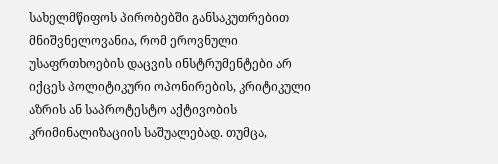სახელმწიფოს პირობებში განსაკუთრებით მნიშვნელოვანია, რომ ეროვნული უსაფრთხოების დაცვის ინსტრუმენტები არ იქცეს პოლიტიკური ოპონირების, კრიტიკული აზრის ან საპროტესტო აქტივობის კრიმინალიზაციის საშუალებად. თუმცა,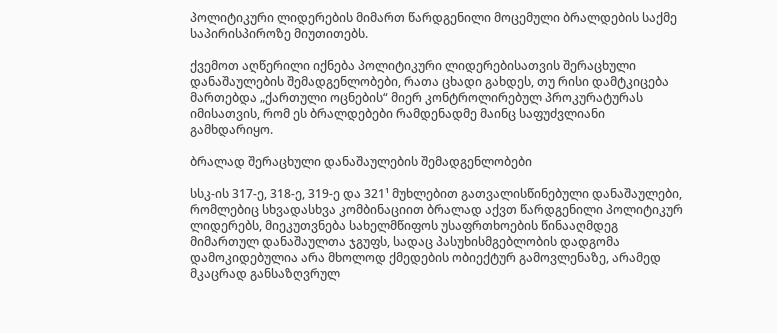პოლიტიკური ლიდერების მიმართ წარდგენილი მოცემული ბრალდების საქმე საპირისპიროზე მიუთითებს.

ქვემოთ აღწერილი იქნება პოლიტიკური ლიდერებისათვის შერაცხული დანაშაულების შემადგენლობები, რათა ცხადი გახდეს, თუ რისი დამტკიცება მართებდა „ქართული ოცნების“ მიერ კონტროლირებულ პროკურატურას იმისათვის, რომ ეს ბრალდებები რამდენადმე მაინც საფუძვლიანი გამხდარიყო.

ბრალად შერაცხული დანაშაულების შემადგენლობები

სსკ-ის 317-ე, 318-ე, 319-ე და 321¹ მუხლებით გათვალისწინებული დანაშაულები, რომლებიც სხვადასხვა კომბინაციით ბრალად აქვთ წარდგენილი პოლიტიკურ ლიდერებს, მიეკუთვნება სახელმწიფოს უსაფრთხოების წინააღმდეგ მიმართულ დანაშაულთა ჯგუფს, სადაც პასუხისმგებლობის დადგომა დამოკიდებულია არა მხოლოდ ქმედების ობიექტურ გამოვლენაზე, არამედ მკაცრად განსაზღვრულ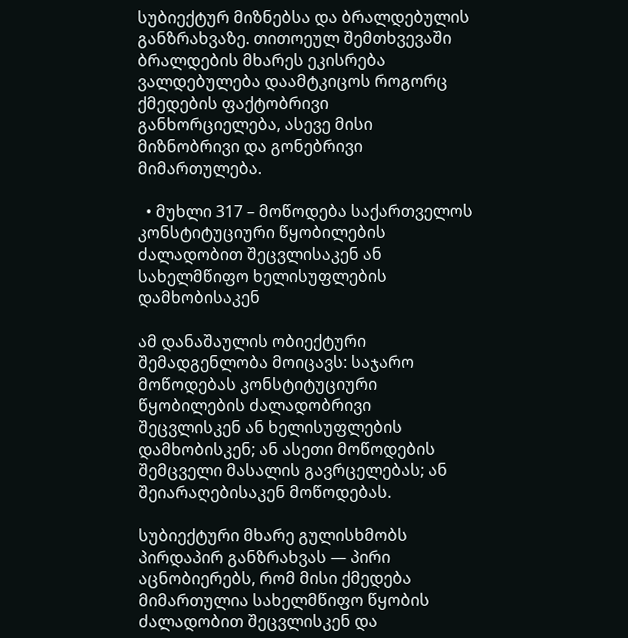სუბიექტურ მიზნებსა და ბრალდებულის განზრახვაზე. თითოეულ შემთხვევაში ბრალდების მხარეს ეკისრება ვალდებულება დაამტკიცოს როგორც ქმედების ფაქტობრივი განხორციელება, ასევე მისი მიზნობრივი და გონებრივი მიმართულება.

  • მუხლი 317 – მოწოდება საქართველოს კონსტიტუციური წყობილების ძალადობით შეცვლისაკენ ან სახელმწიფო ხელისუფლების დამხობისაკენ

ამ დანაშაულის ობიექტური შემადგენლობა მოიცავს: საჯარო მოწოდებას კონსტიტუციური წყობილების ძალადობრივი შეცვლისკენ ან ხელისუფლების დამხობისკენ; ან ასეთი მოწოდების შემცველი მასალის გავრცელებას; ან შეიარაღებისაკენ მოწოდებას.

სუბიექტური მხარე გულისხმობს პირდაპირ განზრახვას — პირი აცნობიერებს, რომ მისი ქმედება მიმართულია სახელმწიფო წყობის ძალადობით შეცვლისკენ და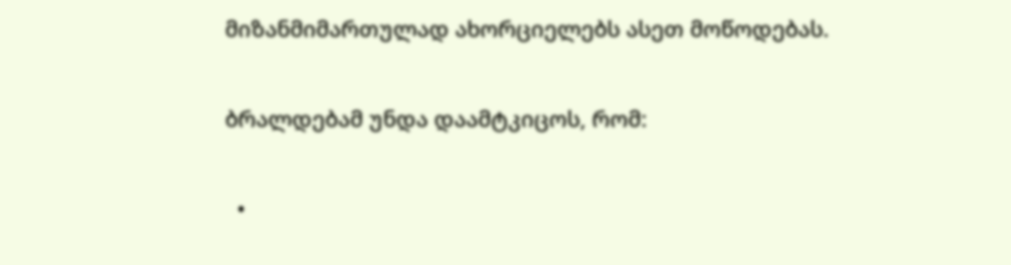მიზანმიმართულად ახორციელებს ასეთ მოწოდებას.

ბრალდებამ უნდა დაამტკიცოს, რომ:

  •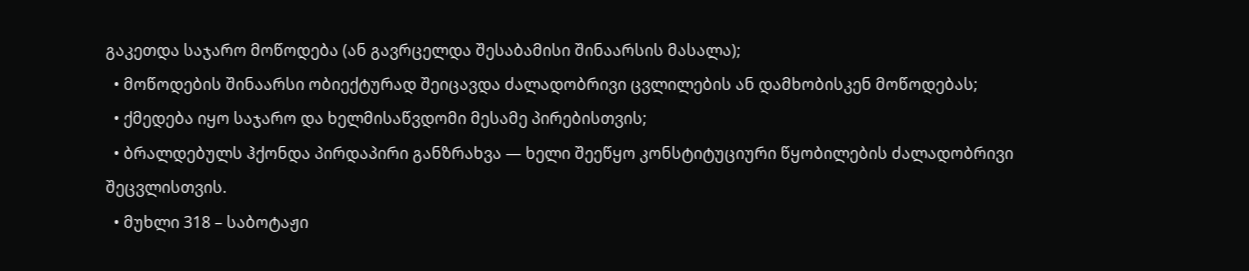გაკეთდა საჯარო მოწოდება (ან გავრცელდა შესაბამისი შინაარსის მასალა);
  • მოწოდების შინაარსი ობიექტურად შეიცავდა ძალადობრივი ცვლილების ან დამხობისკენ მოწოდებას;
  • ქმედება იყო საჯარო და ხელმისაწვდომი მესამე პირებისთვის;
  • ბრალდებულს ჰქონდა პირდაპირი განზრახვა — ხელი შეეწყო კონსტიტუციური წყობილების ძალადობრივი შეცვლისთვის.
  • მუხლი 318 – საბოტაჟი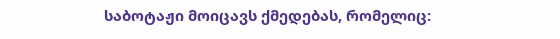საბოტაჟი მოიცავს ქმედებას, რომელიც: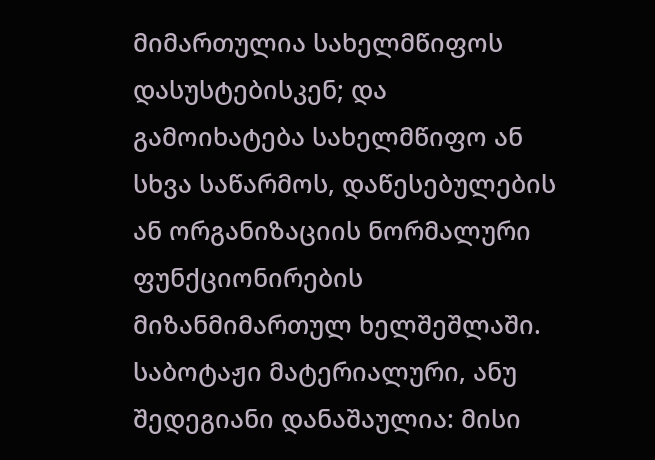მიმართულია სახელმწიფოს დასუსტებისკენ; და გამოიხატება სახელმწიფო ან სხვა საწარმოს, დაწესებულების ან ორგანიზაციის ნორმალური ფუნქციონირების მიზანმიმართულ ხელშეშლაში. საბოტაჟი მატერიალური, ანუ შედეგიანი დანაშაულია: მისი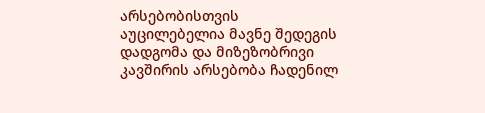არსებობისთვის აუცილებელია მავნე შედეგის დადგომა და მიზეზობრივი კავშირის არსებობა ჩადენილ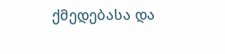ქმედებასა და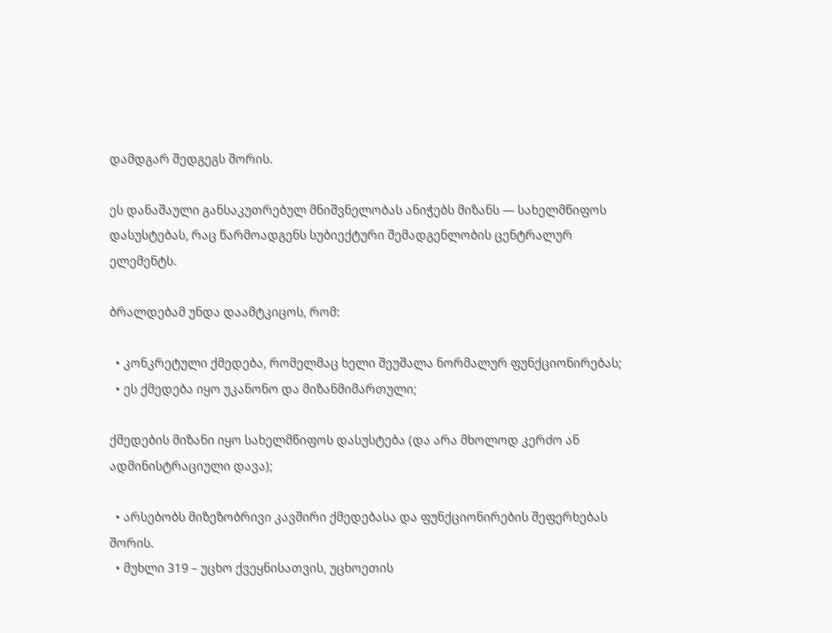დამდგარ შედგეგს შორის.

ეს დანაშაული განსაკუთრებულ მნიშვნელობას ანიჭებს მიზანს — სახელმწიფოს დასუსტებას, რაც წარმოადგენს სუბიექტური შემადგენლობის ცენტრალურ ელემენტს.

ბრალდებამ უნდა დაამტკიცოს, რომ:

  • კონკრეტული ქმედება, რომელმაც ხელი შეუშალა ნორმალურ ფუნქციონირებას;
  • ეს ქმედება იყო უკანონო და მიზანმიმართული;

ქმედების მიზანი იყო სახელმწიფოს დასუსტება (და არა მხოლოდ კერძო ან ადმინისტრაციული დავა);

  • არსებობს მიზეზობრივი კავშირი ქმედებასა და ფუნქციონირების შეფერხებას შორის.
  • მუხლი 319 – უცხო ქვეყნისათვის, უცხოეთის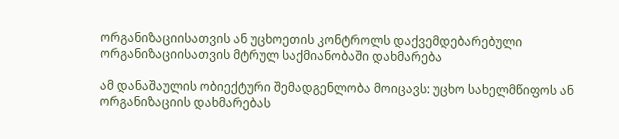ორგანიზაციისათვის ან უცხოეთის კონტროლს დაქვემდებარებული ორგანიზაციისათვის მტრულ საქმიანობაში დახმარება

ამ დანაშაულის ობიექტური შემადგენლობა მოიცავს: უცხო სახელმწიფოს ან ორგანიზაციის დახმარებას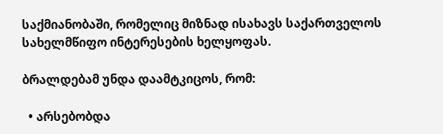საქმიანობაში, რომელიც მიზნად ისახავს საქართველოს სახელმწიფო ინტერესების ხელყოფას.

ბრალდებამ უნდა დაამტკიცოს, რომ:

  • არსებობდა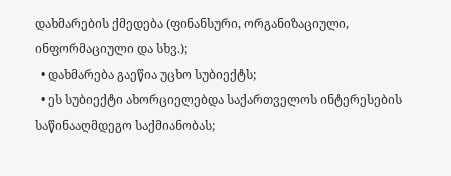დახმარების ქმედება (ფინანსური, ორგანიზაციული, ინფორმაციული და სხვ.);
  • დახმარება გაეწია უცხო სუბიექტს;
  • ეს სუბიექტი ახორციელებდა საქართველოს ინტერესების საწინააღმდეგო საქმიანობას;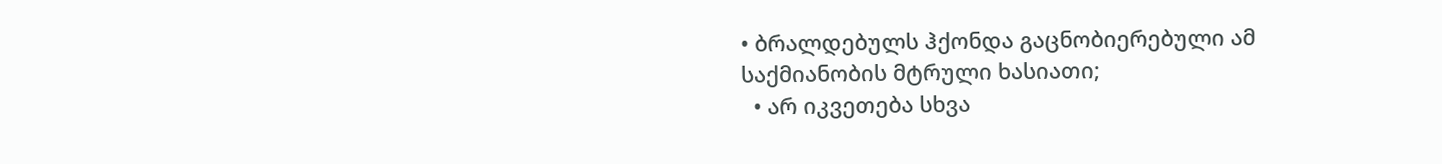• ბრალდებულს ჰქონდა გაცნობიერებული ამ საქმიანობის მტრული ხასიათი;
  • არ იკვეთება სხვა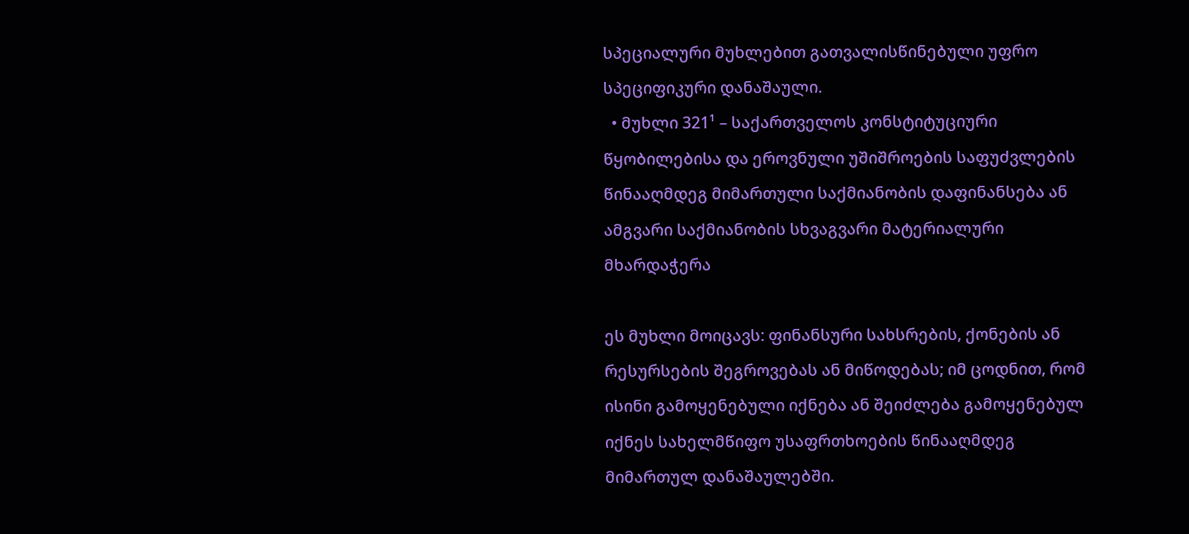სპეციალური მუხლებით გათვალისწინებული უფრო სპეციფიკური დანაშაული.
  • მუხლი 321¹ – საქართველოს კონსტიტუციური წყობილებისა და ეროვნული უშიშროების საფუძვლების წინააღმდეგ მიმართული საქმიანობის დაფინანსება ან ამგვარი საქმიანობის სხვაგვარი მატერიალური მხარდაჭერა

ეს მუხლი მოიცავს: ფინანსური სახსრების, ქონების ან რესურსების შეგროვებას ან მიწოდებას; იმ ცოდნით, რომ ისინი გამოყენებული იქნება ან შეიძლება გამოყენებულ იქნეს სახელმწიფო უსაფრთხოების წინააღმდეგ მიმართულ დანაშაულებში.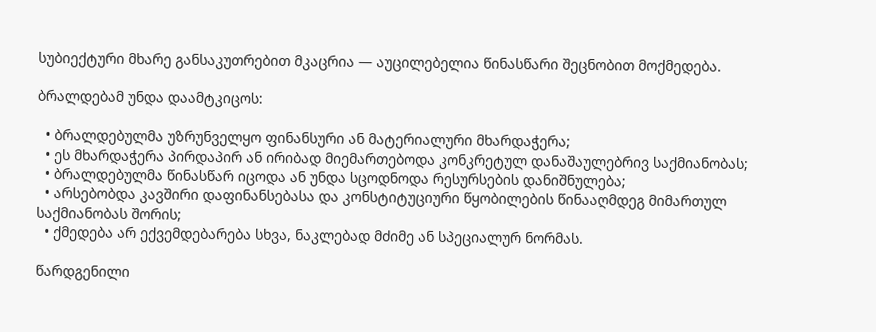სუბიექტური მხარე განსაკუთრებით მკაცრია — აუცილებელია წინასწარი შეცნობით მოქმედება.

ბრალდებამ უნდა დაამტკიცოს:

  • ბრალდებულმა უზრუნველყო ფინანსური ან მატერიალური მხარდაჭერა;
  • ეს მხარდაჭერა პირდაპირ ან ირიბად მიემართებოდა კონკრეტულ დანაშაულებრივ საქმიანობას;
  • ბრალდებულმა წინასწარ იცოდა ან უნდა სცოდნოდა რესურსების დანიშნულება;
  • არსებობდა კავშირი დაფინანსებასა და კონსტიტუციური წყობილების წინააღმდეგ მიმართულ საქმიანობას შორის;
  • ქმედება არ ექვემდებარება სხვა, ნაკლებად მძიმე ან სპეციალურ ნორმას.

წარდგენილი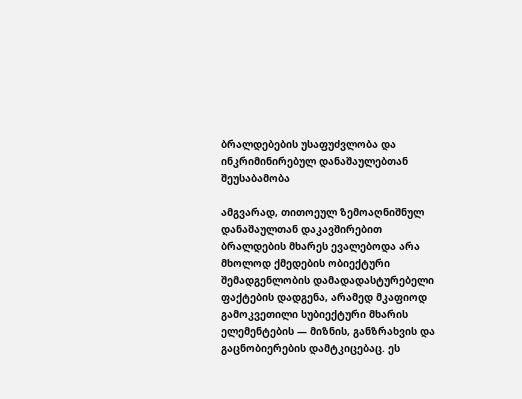ბრალდებების უსაფუძვლობა და ინკრიმინირებულ დანაშაულებთან შეუსაბამობა

ამგვარად, თითოეულ ზემოაღნიშნულ დანაშაულთან დაკავშირებით ბრალდების მხარეს ევალებოდა არა მხოლოდ ქმედების ობიექტური შემადგენლობის დამადადასტურებელი ფაქტების დადგენა, არამედ მკაფიოდ გამოკვეთილი სუბიექტური მხარის ელემენტების — მიზნის, განზრახვის და გაცნობიერების დამტკიცებაც. ეს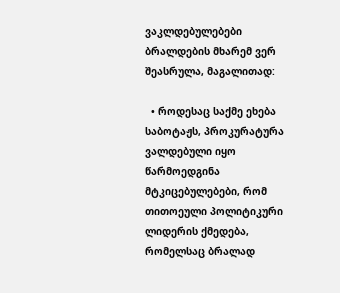ვაკლდებულებები ბრალდების მხარემ ვერ შეასრულა, მაგალითად:

  • როდესაც საქმე ეხება საბოტაჟს, პროკურატურა ვალდებული იყო წარმოედგინა მტკიცებულებები, რომ თითოეული პოლიტიკური ლიდერის ქმედება, რომელსაც ბრალად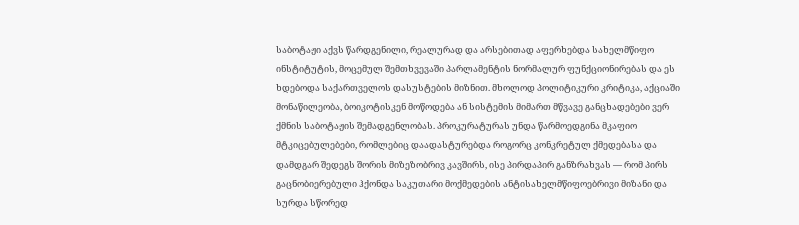საბოტაჟი აქვს წარდგენილი, რეალურად და არსებითად აფერხებდა სახელმწიფო ინსტიტუტის, მოცემულ შემთხვევაში პარლამენტის ნორმალურ ფუნქციონირებას და ეს ხდებოდა საქართველოს დასუსტების მიზნით. მხოლოდ პოლიტიკური კრიტიკა, აქციაში მონაწილეობა, ბოიკოტისკენ მოწოდება ან სისტემის მიმართ მწვავე განცხადებები ვერ ქმნის საბოტაჟის შემადგენლობას. პროკურატურას უნდა წარმოედგინა მკაფიო მტკიცებულებები, რომლებიც დაადასტურებდა როგორც კონკრეტულ ქმედებასა და დამდგარ შედეგს შორის მიზეზობრივ კავშირს, ისე პირდაპირ განზრახვას — რომ პირს გაცნობიერებული ჰქონდა საკუთარი მოქმედების ანტისახელმწიფოებრივი მიზანი და სურდა სწორედ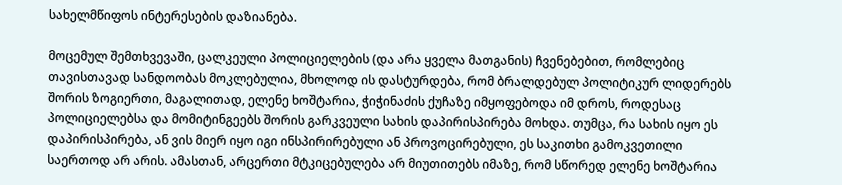სახელმწიფოს ინტერესების დაზიანება.

მოცემულ შემთხვევაში, ცალკეული პოლიციელების (და არა ყველა მათგანის) ჩვენებებით, რომლებიც თავისთავად სანდოობას მოკლებულია, მხოლოდ ის დასტურდება, რომ ბრალდებულ პოლიტიკურ ლიდერებს შორის ზოგიერთი, მაგალითად, ელენე ხოშტარია, ჭიჭინაძის ქუჩაზე იმყოფებოდა იმ დროს, როდესაც პოლიციელებსა და მომიტინგეებს შორის გარკვეული სახის დაპირისპირება მოხდა. თუმცა, რა სახის იყო ეს დაპირისპირება, ან ვის მიერ იყო იგი ინსპირირებული ან პროვოცირებული, ეს საკითხი გამოკვეთილი საერთოდ არ არის. ამასთან, არცერთი მტკიცებულება არ მიუთითებს იმაზე, რომ სწორედ ელენე ხოშტარია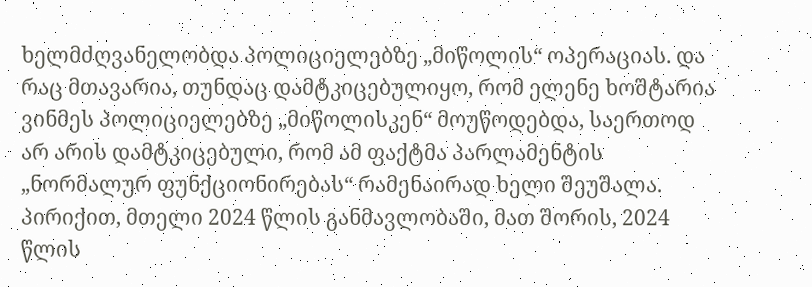ხელმძღვანელობდა პოლიციელებზე „მიწოლის“ ოპერაციას. და რაც მთავარია, თუნდაც დამტკიცებულიყო, რომ ელენე ხოშტარია ვინმეს პოლიციელებზე „მიწოლისკენ“ მოუწოდებდა, საერთოდ არ არის დამტკიცებული, რომ ამ ფაქტმა პარლამენტის „ნორმალურ ფუნქციონირებას“ რამენაირად ხელი შეუშალა. პირიქით, მთელი 2024 წლის განმავლობაში, მათ შორის, 2024 წლის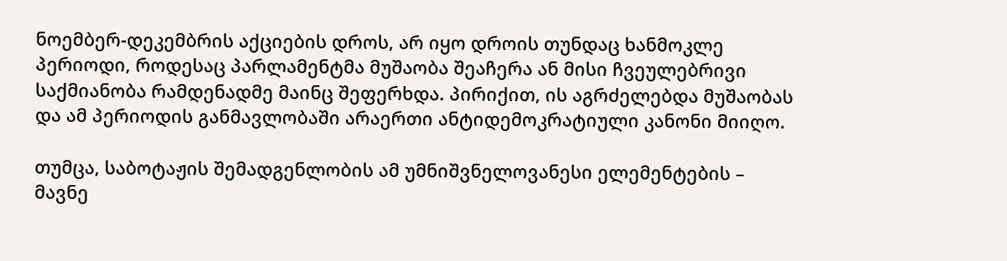ნოემბერ-დეკემბრის აქციების დროს, არ იყო დროის თუნდაც ხანმოკლე პერიოდი, როდესაც პარლამენტმა მუშაობა შეაჩერა ან მისი ჩვეულებრივი საქმიანობა რამდენადმე მაინც შეფერხდა. პირიქით, ის აგრძელებდა მუშაობას და ამ პერიოდის განმავლობაში არაერთი ანტიდემოკრატიული კანონი მიიღო.

თუმცა, საბოტაჟის შემადგენლობის ამ უმნიშვნელოვანესი ელემენტების – მავნე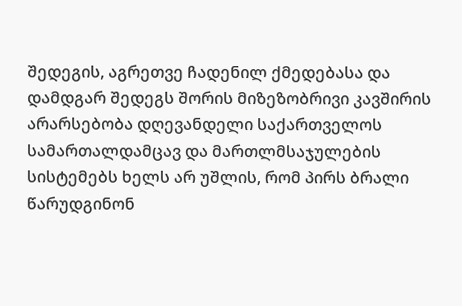შედეგის, აგრეთვე ჩადენილ ქმედებასა და დამდგარ შედეგს შორის მიზეზობრივი კავშირის არარსებობა დღევანდელი საქართველოს სამართალდამცავ და მართლმსაჯულების სისტემებს ხელს არ უშლის, რომ პირს ბრალი წარუდგინონ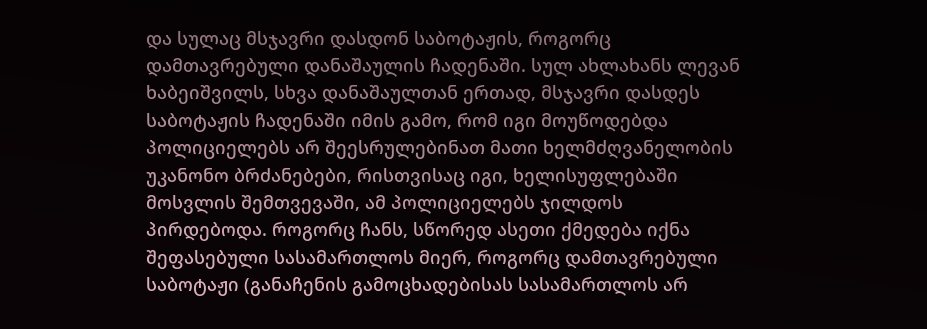და სულაც მსჯავრი დასდონ საბოტაჟის, როგორც დამთავრებული დანაშაულის ჩადენაში. სულ ახლახანს ლევან ხაბეიშვილს, სხვა დანაშაულთან ერთად, მსჯავრი დასდეს საბოტაჟის ჩადენაში იმის გამო, რომ იგი მოუწოდებდა პოლიციელებს არ შეესრულებინათ მათი ხელმძღვანელობის უკანონო ბრძანებები, რისთვისაც იგი, ხელისუფლებაში მოსვლის შემთვევაში, ამ პოლიციელებს ჯილდოს პირდებოდა. როგორც ჩანს, სწორედ ასეთი ქმედება იქნა შეფასებული სასამართლოს მიერ, როგორც დამთავრებული საბოტაჟი (განაჩენის გამოცხადებისას სასამართლოს არ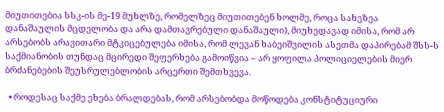მიუთითებია სსკ-ის მე-19 მუხლზე, რომელზეც მიუთითებენ ხოლმე, როცა სახეზეა დანაშაულის მცდელობა და არა დამთავრებული დანაშაული), მიუხედავად იმისა, რომ არ არსებობს არავითარი მტკიცებულება იმისა, რომ ლევან ხაბეიშვილის ასეთმა დაპირებამ შსს-ს საქმიანობის თუნდაც მცირედი შეფერხება გამოიწვია – არ ყოფილა პოლიციელების მიერ ბრძანებების შეუსრულებლობის არცერთი შემთხვევა.

  • როდესაც საქმე ეხება ბრალდებას, რომ არსებობდა მოწოდება კონსტიტუციური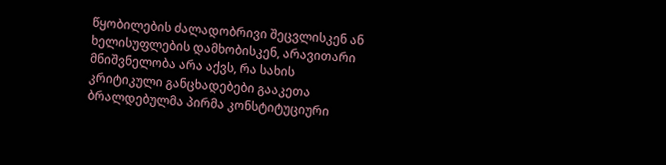წყობილების ძალადობრივი შეცვლისკენ ან ხელისუფლების დამხობისკენ, არავითარი მნიშვნელობა არა აქვს, რა სახის კრიტიკული განცხადებები გააკეთა ბრალდებულმა პირმა კონსტიტუციური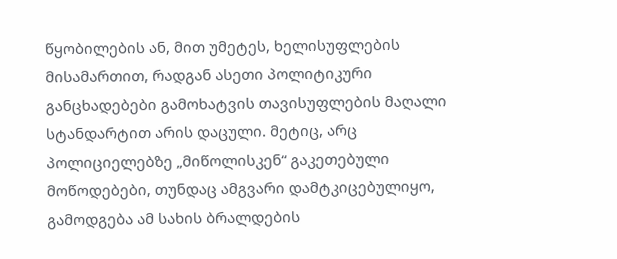წყობილების ან, მით უმეტეს, ხელისუფლების მისამართით, რადგან ასეთი პოლიტიკური განცხადებები გამოხატვის თავისუფლების მაღალი სტანდარტით არის დაცული. მეტიც, არც პოლიციელებზე „მიწოლისკენ“ გაკეთებული მოწოდებები, თუნდაც ამგვარი დამტკიცებულიყო, გამოდგება ამ სახის ბრალდების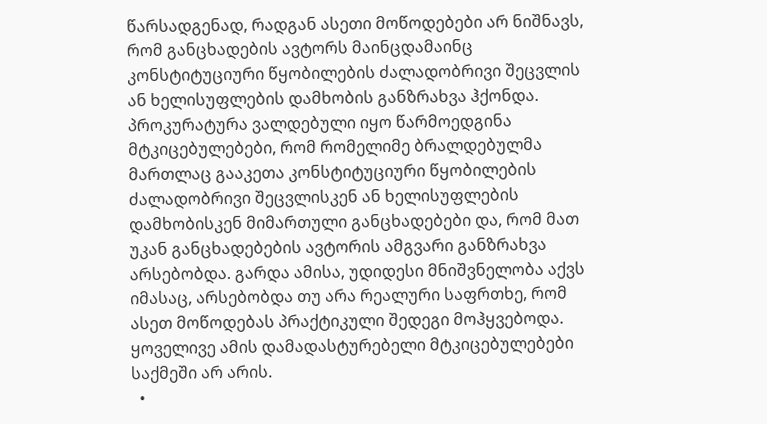წარსადგენად, რადგან ასეთი მოწოდებები არ ნიშნავს, რომ განცხადების ავტორს მაინცდამაინც კონსტიტუციური წყობილების ძალადობრივი შეცვლის ან ხელისუფლების დამხობის განზრახვა ჰქონდა. პროკურატურა ვალდებული იყო წარმოედგინა მტკიცებულებები, რომ რომელიმე ბრალდებულმა მართლაც გააკეთა კონსტიტუციური წყობილების ძალადობრივი შეცვლისკენ ან ხელისუფლების დამხობისკენ მიმართული განცხადებები და, რომ მათ უკან განცხადებების ავტორის ამგვარი განზრახვა არსებობდა. გარდა ამისა, უდიდესი მნიშვნელობა აქვს იმასაც, არსებობდა თუ არა რეალური საფრთხე, რომ ასეთ მოწოდებას პრაქტიკული შედეგი მოჰყვებოდა. ყოველივე ამის დამადასტურებელი მტკიცებულებები საქმეში არ არის.
  •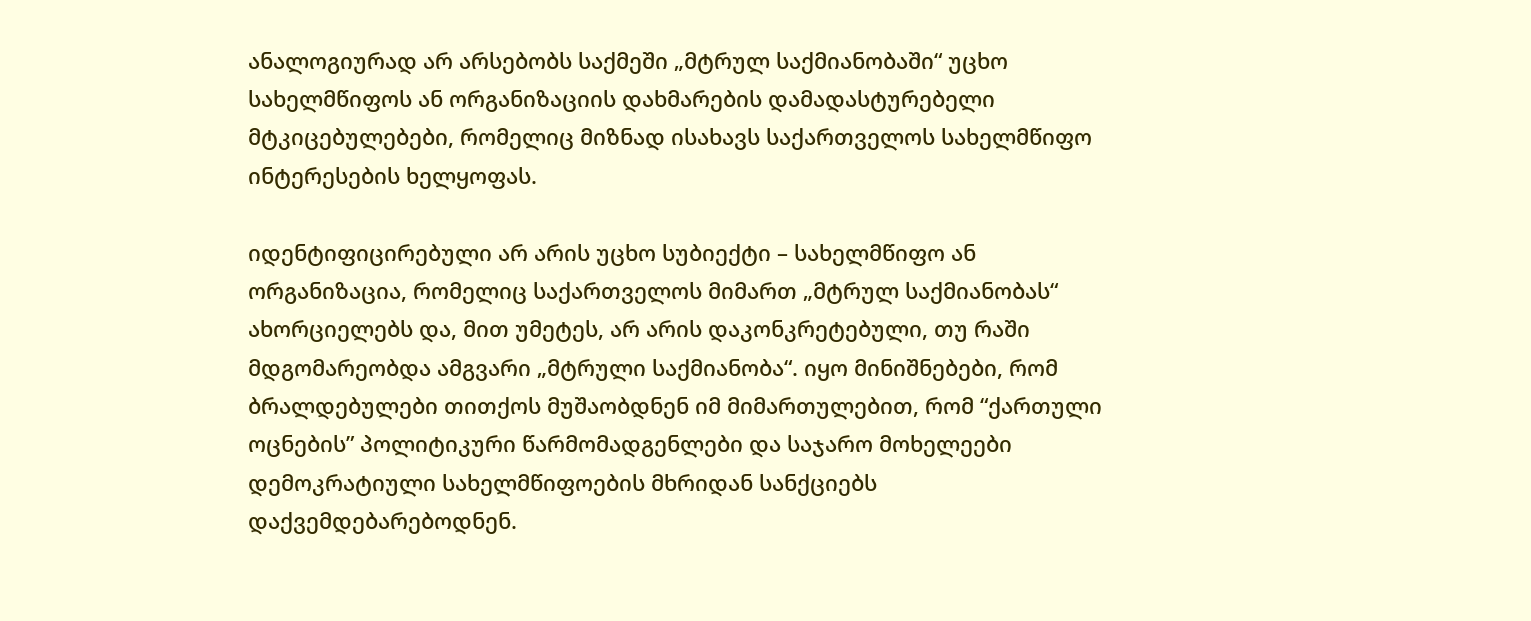ანალოგიურად არ არსებობს საქმეში „მტრულ საქმიანობაში“ უცხო სახელმწიფოს ან ორგანიზაციის დახმარების დამადასტურებელი მტკიცებულებები, რომელიც მიზნად ისახავს საქართველოს სახელმწიფო ინტერესების ხელყოფას.

იდენტიფიცირებული არ არის უცხო სუბიექტი – სახელმწიფო ან ორგანიზაცია, რომელიც საქართველოს მიმართ „მტრულ საქმიანობას“ ახორციელებს და, მით უმეტეს, არ არის დაკონკრეტებული, თუ რაში მდგომარეობდა ამგვარი „მტრული საქმიანობა“. იყო მინიშნებები, რომ ბრალდებულები თითქოს მუშაობდნენ იმ მიმართულებით, რომ “ქართული ოცნების” პოლიტიკური წარმომადგენლები და საჯარო მოხელეები დემოკრატიული სახელმწიფოების მხრიდან სანქციებს დაქვემდებარებოდნენ.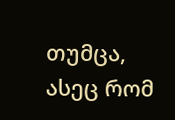თუმცა, ასეც რომ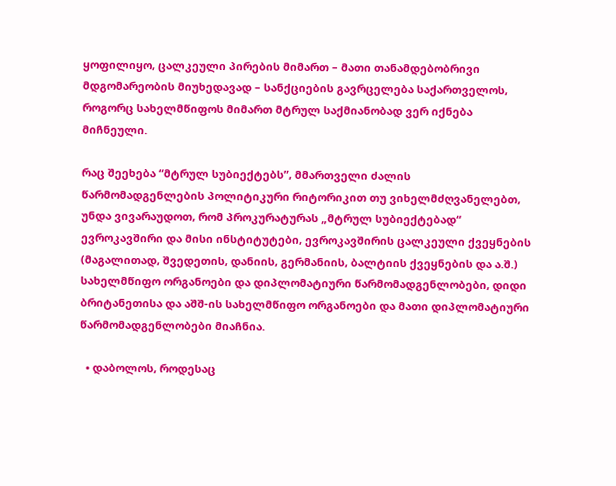ყოფილიყო, ცალკეული პირების მიმართ – მათი თანამდებობრივი მდგომარეობის მიუხედავად – სანქციების გავრცელება საქართველოს, როგორც სახელმწიფოს მიმართ მტრულ საქმიანობად ვერ იქნება მიჩნეული.

რაც შეეხება “მტრულ სუბიექტებს”, მმართველი ძალის წარმომადგენლების პოლიტიკური რიტორიკით თუ ვიხელმძღვანელებთ, უნდა ვივარაუდოთ, რომ პროკურატურას „მტრულ სუბიექტებად“ ევროკავშირი და მისი ინსტიტუტები, ევროკავშირის ცალკეული ქვეყნების (მაგალითად, შვედეთის, დანიის, გერმანიის, ბალტიის ქვეყნების და ა.შ.) სახელმწიფო ორგანოები და დიპლომატიური წარმომადგენლობები, დიდი ბრიტანეთისა და აშშ-ის სახელმწიფო ორგანოები და მათი დიპლომატიური წარმომადგენლობები მიაჩნია.

  • დაბოლოს, როდესაც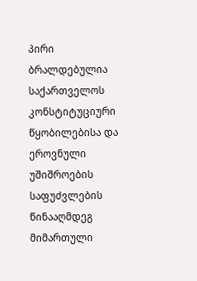პირი ბრალდებულია საქართველოს კონსტიტუციური წყობილებისა და ეროვნული უშიშროების საფუძვლების წინააღმდეგ მიმართული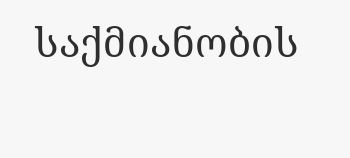საქმიანობის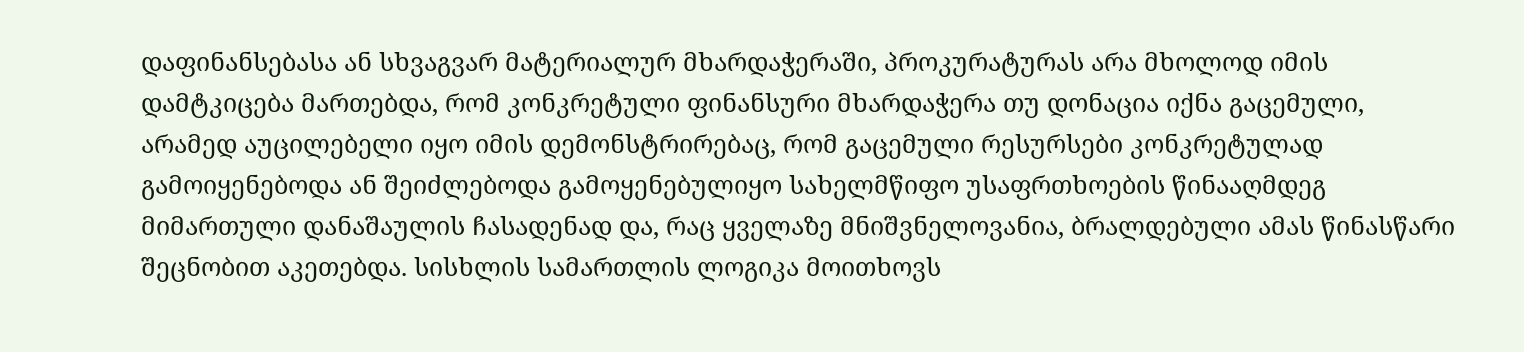დაფინანსებასა ან სხვაგვარ მატერიალურ მხარდაჭერაში, პროკურატურას არა მხოლოდ იმის დამტკიცება მართებდა, რომ კონკრეტული ფინანსური მხარდაჭერა თუ დონაცია იქნა გაცემული, არამედ აუცილებელი იყო იმის დემონსტრირებაც, რომ გაცემული რესურსები კონკრეტულად გამოიყენებოდა ან შეიძლებოდა გამოყენებულიყო სახელმწიფო უსაფრთხოების წინააღმდეგ მიმართული დანაშაულის ჩასადენად და, რაც ყველაზე მნიშვნელოვანია, ბრალდებული ამას წინასწარი შეცნობით აკეთებდა. სისხლის სამართლის ლოგიკა მოითხოვს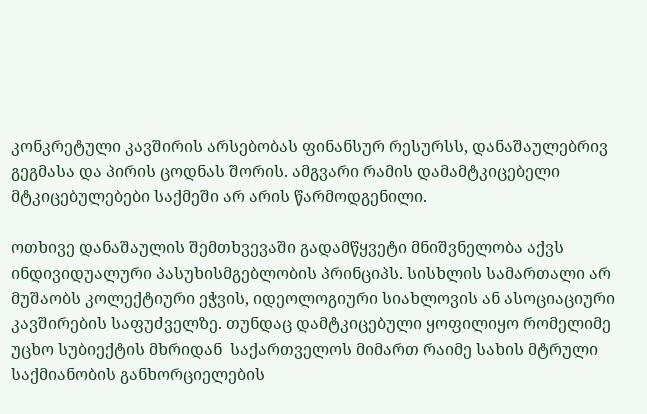კონკრეტული კავშირის არსებობას ფინანსურ რესურსს, დანაშაულებრივ გეგმასა და პირის ცოდნას შორის. ამგვარი რამის დამამტკიცებელი მტკიცებულებები საქმეში არ არის წარმოდგენილი.

ოთხივე დანაშაულის შემთხვევაში გადამწყვეტი მნიშვნელობა აქვს ინდივიდუალური პასუხისმგებლობის პრინციპს. სისხლის სამართალი არ მუშაობს კოლექტიური ეჭვის, იდეოლოგიური სიახლოვის ან ასოციაციური კავშირების საფუძველზე. თუნდაც დამტკიცებული ყოფილიყო რომელიმე უცხო სუბიექტის მხრიდან  საქართველოს მიმართ რაიმე სახის მტრული საქმიანობის განხორციელების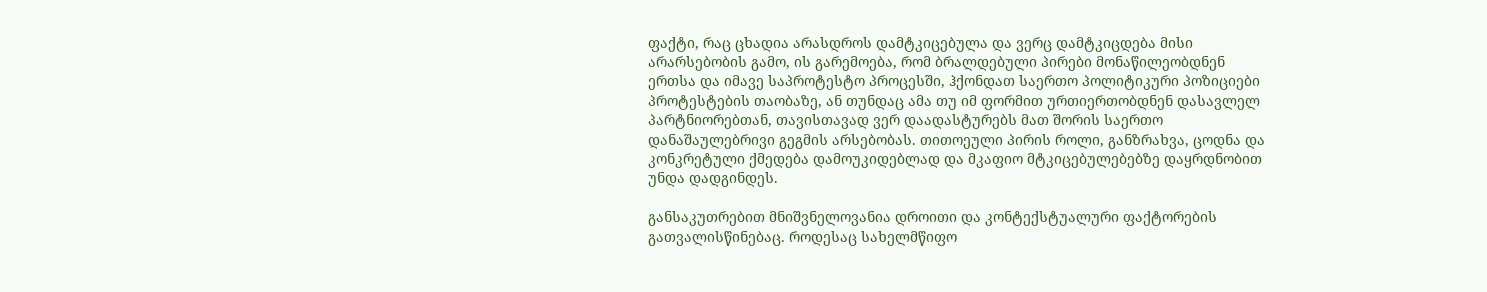ფაქტი, რაც ცხადია არასდროს დამტკიცებულა და ვერც დამტკიცდება მისი არარსებობის გამო, ის გარემოება, რომ ბრალდებული პირები მონაწილეობდნენ ერთსა და იმავე საპროტესტო პროცესში, ჰქონდათ საერთო პოლიტიკური პოზიციები პროტესტების თაობაზე, ან თუნდაც ამა თუ იმ ფორმით ურთიერთობდნენ დასავლელ პარტნიორებთან, თავისთავად ვერ დაადასტურებს მათ შორის საერთო დანაშაულებრივი გეგმის არსებობას. თითოეული პირის როლი, განზრახვა, ცოდნა და კონკრეტული ქმედება დამოუკიდებლად და მკაფიო მტკიცებულებებზე დაყრდნობით უნდა დადგინდეს.

განსაკუთრებით მნიშვნელოვანია დროითი და კონტექსტუალური ფაქტორების გათვალისწინებაც. როდესაც სახელმწიფო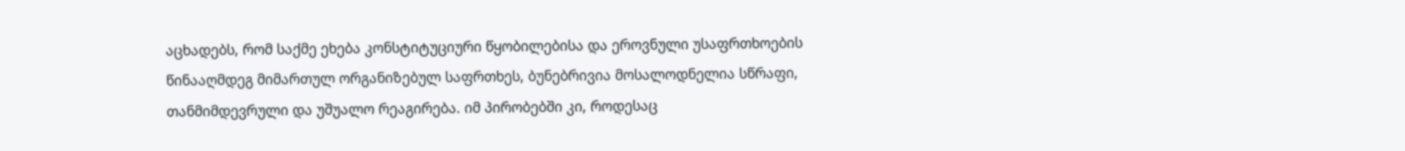აცხადებს, რომ საქმე ეხება კონსტიტუციური წყობილებისა და ეროვნული უსაფრთხოების წინააღმდეგ მიმართულ ორგანიზებულ საფრთხეს, ბუნებრივია მოსალოდნელია სწრაფი, თანმიმდევრული და უშუალო რეაგირება. იმ პირობებში კი, როდესაც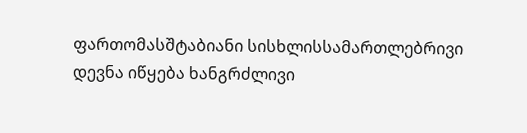ფართომასშტაბიანი სისხლისსამართლებრივი დევნა იწყება ხანგრძლივი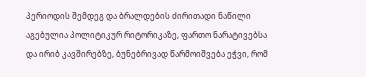პერიოდის შემდეგ და ბრალდების ძირითადი ნაწილი აგებულია პოლიტიკურ რიტორიკაზე, ფართო ნარატივებსა და ირიბ კავშირებზე, ბუნებრივად წარმოიშვება ეჭვი, რომ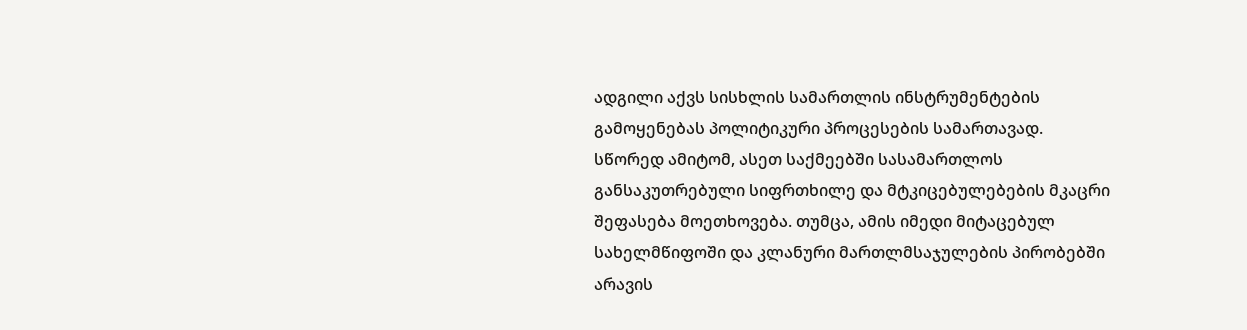ადგილი აქვს სისხლის სამართლის ინსტრუმენტების გამოყენებას პოლიტიკური პროცესების სამართავად. სწორედ ამიტომ, ასეთ საქმეებში სასამართლოს განსაკუთრებული სიფრთხილე და მტკიცებულებების მკაცრი შეფასება მოეთხოვება. თუმცა, ამის იმედი მიტაცებულ სახელმწიფოში და კლანური მართლმსაჯულების პირობებში არავის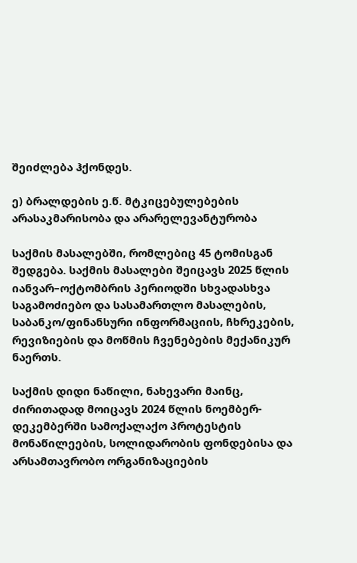შეიძლება ჰქონდეს.

ე) ბრალდების ე.წ. მტკიცებულებების  არასაკმარისობა და არარელევანტურობა

საქმის მასალებში, რომლებიც 45 ტომისგან შედგება. საქმის მასალები შეიცავს 2025 წლის იანვარ–ოქტომბრის პერიოდში სხვადასხვა საგამოძიებო და სასამართლო მასალების, საბანკო/ფინანსური ინფორმაციის, ჩხრეკების, რევიზიების და მოწმის ჩვენებების მექანიკურ ნაერთს.

საქმის დიდი ნაწილი, ნახევარი მაინც, ძირითადად მოიცავს 2024 წლის ნოემბერ-დეკემბერში სამოქალაქო პროტესტის მონაწილეების, სოლიდარობის ფონდებისა და არსამთავრობო ორგანიზაციების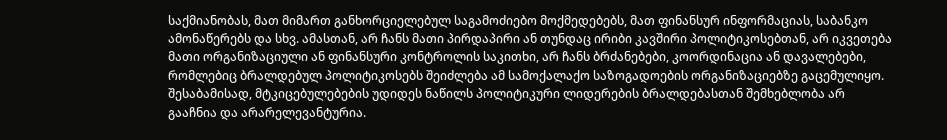საქმიანობას, მათ მიმართ განხორციელებულ საგამოძიებო მოქმედებებს, მათ ფინანსურ ინფორმაციას, საბანკო ამონაწერებს და სხვ. ამასთან, არ ჩანს მათი პირდაპირი ან თუნდაც ირიბი კავშირი პოლიტიკოსებთან, არ იკვეთება მათი ორგანიზაციული ან ფინანსური კონტროლის საკითხი, არ ჩანს ბრძანებები, კოორდინაცია ან დავალებები, რომლებიც ბრალდებულ პოლიტიკოსებს შეიძლება ამ სამოქალაქო საზოგადოების ორგანიზაციებზე გაცემულიყო. შესაბამისად, მტკიცებულებების უდიდეს ნაწილს პოლიტიკური ლიდერების ბრალდებასთან შემხებლობა არ გააჩნია და არარელევანტურია.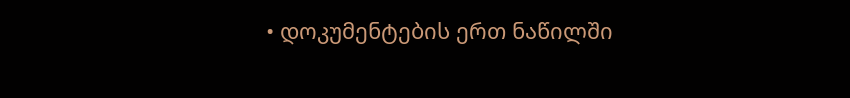• დოკუმენტების ერთ ნაწილში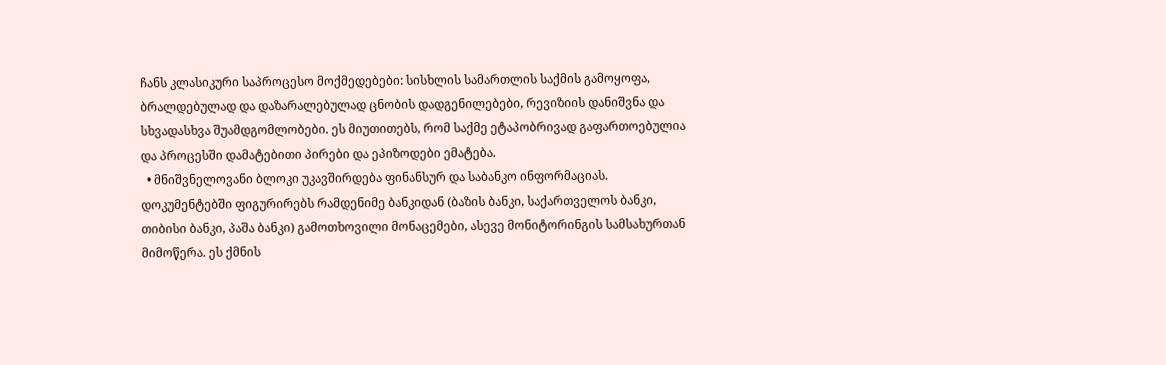ჩანს კლასიკური საპროცესო მოქმედებები: სისხლის სამართლის საქმის გამოყოფა, ბრალდებულად და დაზარალებულად ცნობის დადგენილებები, რევიზიის დანიშვნა და სხვადასხვა შუამდგომლობები. ეს მიუთითებს, რომ საქმე ეტაპობრივად გაფართოებულია და პროცესში დამატებითი პირები და ეპიზოდები ემატება.
  • მნიშვნელოვანი ბლოკი უკავშირდება ფინანსურ და საბანკო ინფორმაციას. დოკუმენტებში ფიგურირებს რამდენიმე ბანკიდან (ბაზის ბანკი, საქართველოს ბანკი, თიბისი ბანკი, პაშა ბანკი) გამოთხოვილი მონაცემები, ასევე მონიტორინგის სამსახურთან მიმოწერა. ეს ქმნის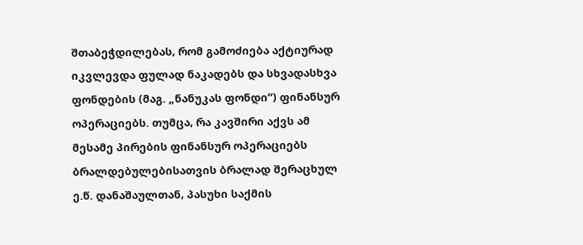შთაბეჭდილებას, რომ გამოძიება აქტიურად იკვლევდა ფულად ნაკადებს და სხვადასხვა ფონდების (მაგ. „ნანუკას ფონდი“) ფინანსურ ოპერაციებს. თუმცა, რა კავშირი აქვს ამ მესამე პირების ფინანსურ ოპერაციებს ბრალდებულებისათვის ბრალად შერაცხულ ე.წ. დანაშაულთან, პასუხი საქმის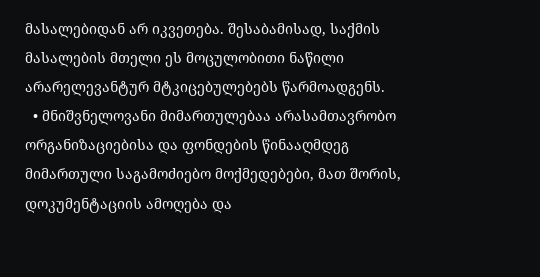მასალებიდან არ იკვეთება. შესაბამისად, საქმის მასალების მთელი ეს მოცულობითი ნაწილი არარელევანტურ მტკიცებულებებს წარმოადგენს.
  • მნიშვნელოვანი მიმართულებაა არასამთავრობო ორგანიზაციებისა და ფონდების წინააღმდეგ მიმართული საგამოძიებო მოქმედებები, მათ შორის, დოკუმენტაციის ამოღება და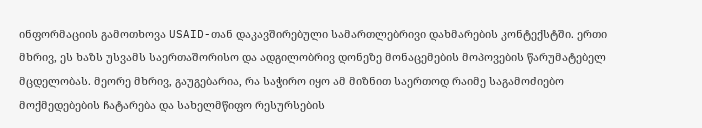ინფორმაციის გამოთხოვა USAID-თან დაკავშირებული სამართლებრივი დახმარების კონტექსტში. ერთი მხრივ, ეს ხაზს უსვამს საერთაშორისო და ადგილობრივ დონეზე მონაცემების მოპოვების წარუმატებელ მცდელობას. მეორე მხრივ, გაუგებარია, რა საჭირო იყო ამ მიზნით საერთოდ რაიმე საგამოძიებო მოქმედებების ჩატარება და სახელმწიფო რესურსების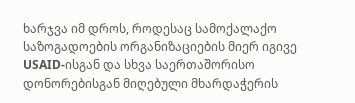ხარჯვა იმ დროს, როდესაც სამოქალაქო საზოგადოების ორგანიზაციების მიერ იგივე USAID-ისგან და სხვა საერთაშორისო დონორებისგან მიღებული მხარდაჭერის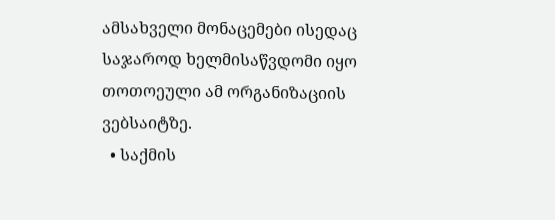ამსახველი მონაცემები ისედაც საჯაროდ ხელმისაწვდომი იყო თოთოეული ამ ორგანიზაციის ვებსაიტზე.
  • საქმის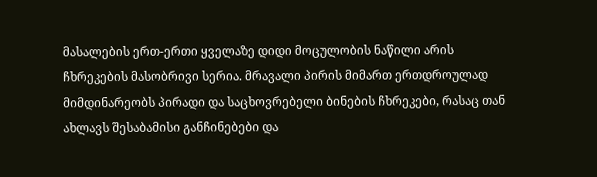მასალების ერთ-ერთი ყველაზე დიდი მოცულობის ნაწილი არის ჩხრეკების მასობრივი სერია. მრავალი პირის მიმართ ერთდროულად მიმდინარეობს პირადი და საცხოვრებელი ბინების ჩხრეკები, რასაც თან ახლავს შესაბამისი განჩინებები და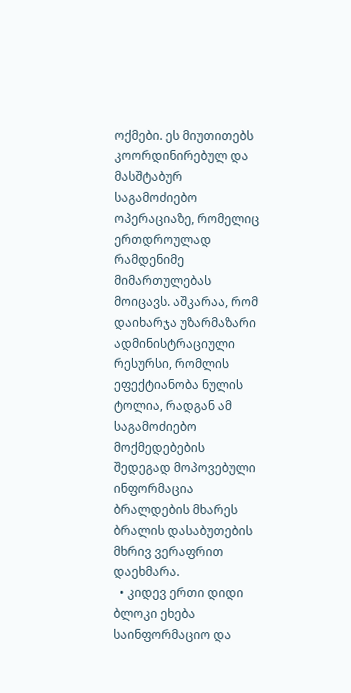ოქმები. ეს მიუთითებს კოორდინირებულ და მასშტაბურ საგამოძიებო ოპერაციაზე, რომელიც ერთდროულად რამდენიმე მიმართულებას მოიცავს. აშკარაა, რომ დაიხარჯა უზარმაზარი ადმინისტრაციული რესურსი, რომლის ეფექტიანობა ნულის ტოლია, რადგან ამ საგამოძიებო მოქმედებების შედეგად მოპოვებული ინფორმაცია ბრალდების მხარეს ბრალის დასაბუთების მხრივ ვერაფრით დაეხმარა.
  • კიდევ ერთი დიდი ბლოკი ეხება საინფორმაციო და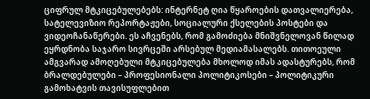ციფრულ მტკიცებულებებს: ინტერნეტ ღია წყაროების დათვალიერება, სატელევიზიო რეპორტაჟები, სოციალური ქსელების პოსტები და ვიდეოჩანაწერები. ეს აჩვენებს, რომ გამოძიება მნიშვნელოვან წილად ეყრდნობა საჯარო სივრცეში არსებულ მედიამასალებს. თითოეული ამგვარად ამოღებული მტკიცებულება მხოლოდ იმას ადასტურებს, რომ ბრალდებულები – პროფესიონალი პოლიტიკოსები – პოლიტიკური გამოხატვის თავისუფლებით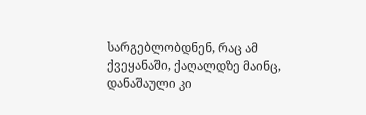სარგებლობდნენ, რაც ამ ქვეყანაში, ქაღალდზე მაინც, დანაშაული კი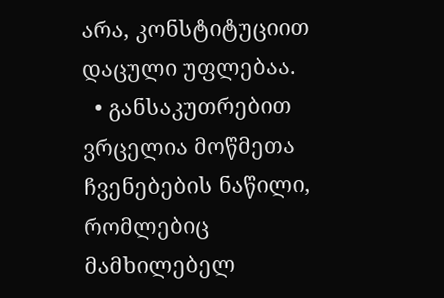არა, კონსტიტუციით დაცული უფლებაა.
  • განსაკუთრებით ვრცელია მოწმეთა ჩვენებების ნაწილი, რომლებიც მამხილებელ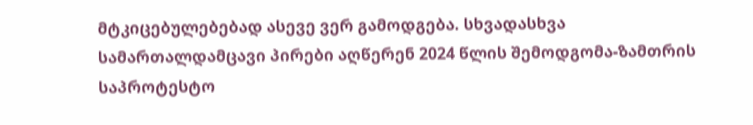მტკიცებულებებად ასევე ვერ გამოდგება. სხვადასხვა სამართალდამცავი პირები აღწერენ 2024 წლის შემოდგომა-ზამთრის საპროტესტო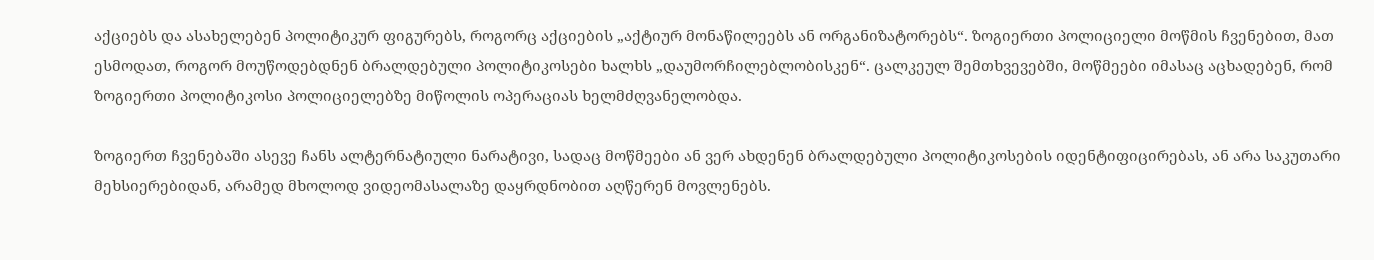აქციებს და ასახელებენ პოლიტიკურ ფიგურებს, როგორც აქციების „აქტიურ მონაწილეებს ან ორგანიზატორებს“. ზოგიერთი პოლიციელი მოწმის ჩვენებით, მათ ესმოდათ, როგორ მოუწოდებდნენ ბრალდებული პოლიტიკოსები ხალხს „დაუმორჩილებლობისკენ“. ცალკეულ შემთხვევებში, მოწმეები იმასაც აცხადებენ, რომ ზოგიერთი პოლიტიკოსი პოლიციელებზე მიწოლის ოპერაციას ხელმძღვანელობდა.

ზოგიერთ ჩვენებაში ასევე ჩანს ალტერნატიული ნარატივი, სადაც მოწმეები ან ვერ ახდენენ ბრალდებული პოლიტიკოსების იდენტიფიცირებას, ან არა საკუთარი მეხსიერებიდან, არამედ მხოლოდ ვიდეომასალაზე დაყრდნობით აღწერენ მოვლენებს.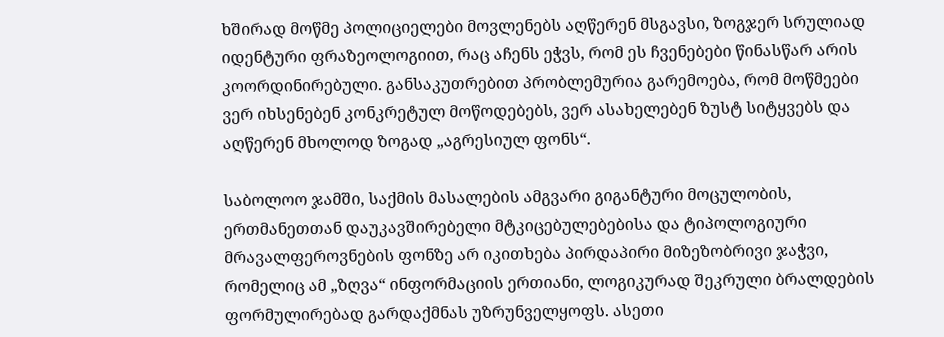ხშირად მოწმე პოლიციელები მოვლენებს აღწერენ მსგავსი, ზოგჯერ სრულიად იდენტური ფრაზეოლოგიით, რაც აჩენს ეჭვს, რომ ეს ჩვენებები წინასწარ არის კოორდინირებული. განსაკუთრებით პრობლემურია გარემოება, რომ მოწმეები ვერ იხსენებენ კონკრეტულ მოწოდებებს, ვერ ასახელებენ ზუსტ სიტყვებს და აღწერენ მხოლოდ ზოგად „აგრესიულ ფონს“.

საბოლოო ჯამში, საქმის მასალების ამგვარი გიგანტური მოცულობის, ერთმანეთთან დაუკავშირებელი მტკიცებულებებისა და ტიპოლოგიური მრავალფეროვნების ფონზე არ იკითხება პირდაპირი მიზეზობრივი ჯაჭვი, რომელიც ამ „ზღვა“ ინფორმაციის ერთიანი, ლოგიკურად შეკრული ბრალდების ფორმულირებად გარდაქმნას უზრუნველყოფს. ასეთი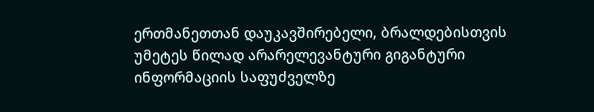ერთმანეთთან დაუკავშირებელი, ბრალდებისთვის უმეტეს წილად არარელევანტური გიგანტური ინფორმაციის საფუძველზე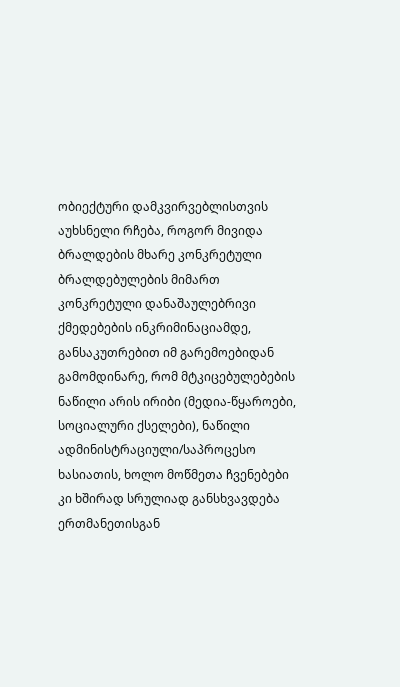ობიექტური დამკვირვებლისთვის აუხსნელი რჩება, როგორ მივიდა ბრალდების მხარე კონკრეტული ბრალდებულების მიმართ კონკრეტული დანაშაულებრივი ქმედებების ინკრიმინაციამდე, განსაკუთრებით იმ გარემოებიდან გამომდინარე, რომ მტკიცებულებების ნაწილი არის ირიბი (მედია-წყაროები, სოციალური ქსელები), ნაწილი ადმინისტრაციული/საპროცესო ხასიათის, ხოლო მოწმეთა ჩვენებები კი ხშირად სრულიად განსხვავდება ერთმანეთისგან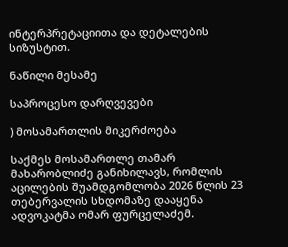ინტერპრეტაციითა და დეტალების სიზუსტით.

ნაწილი მესამე

საპროცესო დარღვევები

) მოსამართლის მიკერძოება

საქმეს მოსამართლე თამარ მახარობლიძე განიხილავს, რომლის აცილების შუამდგომლობა 2026 წლის 23 თებერვალის სხდომაზე დააყენა ადვოკატმა ომარ ფურცელაძემ.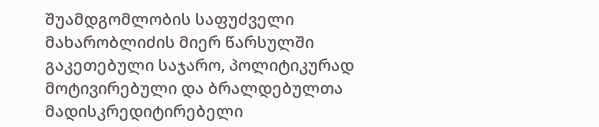შუამდგომლობის საფუძველი მახარობლიძის მიერ წარსულში გაკეთებული საჯარო, პოლიტიკურად მოტივირებული და ბრალდებულთა მადისკრედიტირებელი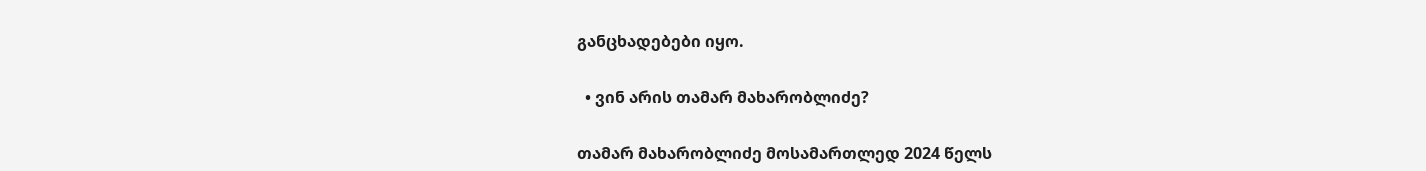განცხადებები იყო.

  • ვინ არის თამარ მახარობლიძე?

თამარ მახარობლიძე მოსამართლედ 2024 წელს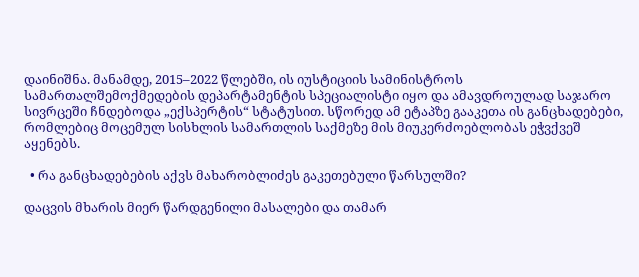დაინიშნა. მანამდე, 2015–2022 წლებში, ის იუსტიციის სამინისტროს სამართალშემოქმედების დეპარტამენტის სპეციალისტი იყო და ამავდროულად საჯარო სივრცეში ჩნდებოდა „ექსპერტის“ სტატუსით. სწორედ ამ ეტაპზე გააკეთა ის განცხადებები, რომლებიც მოცემულ სისხლის სამართლის საქმეზე მის მიუკერძოებლობას ეჭვქვეშ აყენებს.

  • რა განცხადებების აქვს მახარობლიძეს გაკეთებული წარსულში?

დაცვის მხარის მიერ წარდგენილი მასალები და თამარ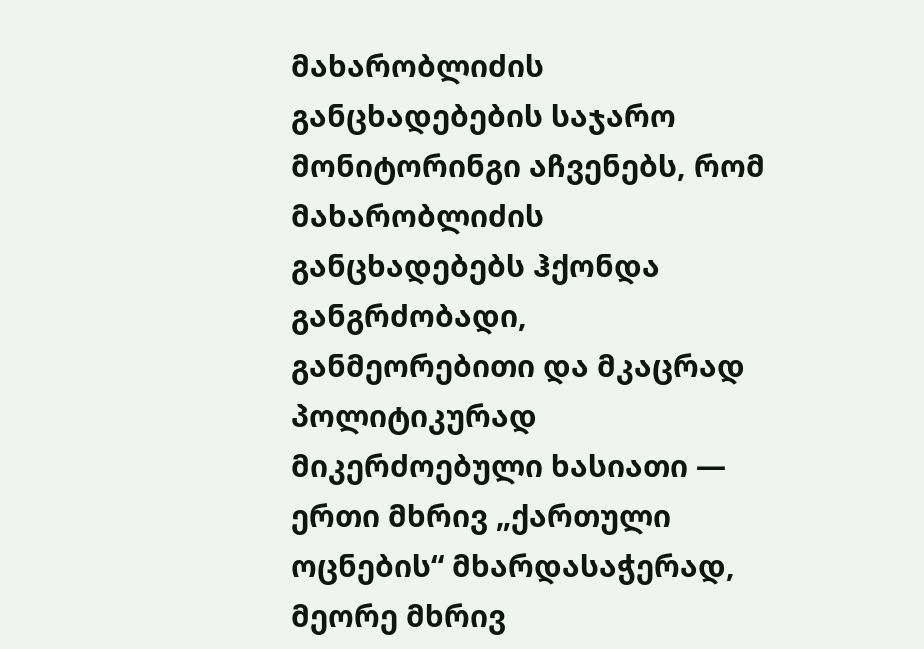მახარობლიძის განცხადებების საჯარო მონიტორინგი აჩვენებს, რომ მახარობლიძის განცხადებებს ჰქონდა განგრძობადი, განმეორებითი და მკაცრად პოლიტიკურად მიკერძოებული ხასიათი — ერთი მხრივ „ქართული ოცნების“ მხარდასაჭერად, მეორე მხრივ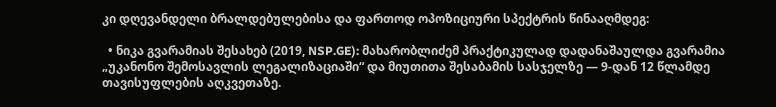კი დღევანდელი ბრალდებულებისა და ფართოდ ოპოზიციური სპექტრის წინააღმდეგ:

  • ნიკა გვარამიას შესახებ (2019, NSP.GE): მახარობლიძემ პრაქტიკულად დადანაშაულდა გვარამია „უკანონო შემოსავლის ლეგალიზაციაში“ და მიუთითა შესაბამის სასჯელზე — 9-დან 12 წლამდე თავისუფლების აღკვეთაზე.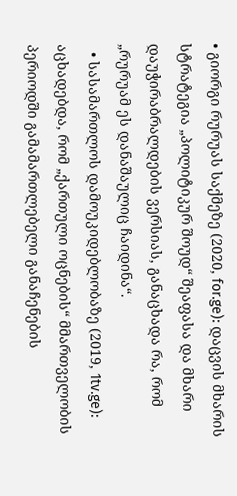• გიორგი რურუას საქმეზე (2020, for.ge): დაცვის მხარის სტრატეგია „პოლიტიკურ შოუდ“ შეაფასა და მხარი დაუჭირაბრალდების ვერსიას, განაცხადა რა, რომ „რურუამ ეს დანაშაულიც ჩაიდინა“.
  • სასამართლოს დამოუკიდებლობაზე (2019, 1tv.ge): აცხადებდა, რომ „ქართული ოცნების“ მმართველობის პერიოდში გამამართლებელი განაჩენების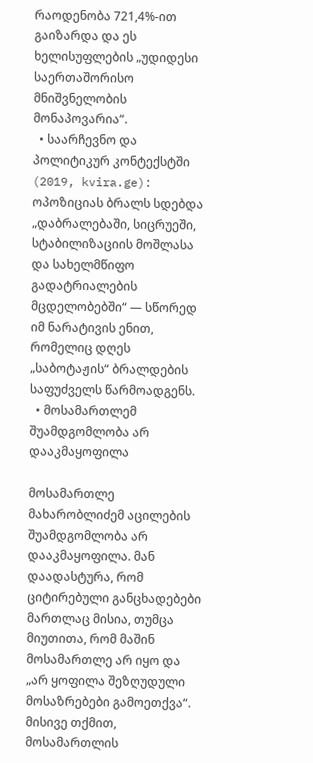რაოდენობა 721,4%-ით გაიზარდა და ეს ხელისუფლების „უდიდესი საერთაშორისო მნიშვნელობის მონაპოვარია“.
  • საარჩევნო და პოლიტიკურ კონტექსტში (2019, kvira.ge): ოპოზიციას ბრალს სდებდა „დაბრალებაში, სიცრუეში, სტაბილიზაციის მოშლასა და სახელმწიფო გადატრიალების მცდელობებში“ — სწორედ იმ ნარატივის ენით, რომელიც დღეს „საბოტაჟის“ ბრალდების საფუძველს წარმოადგენს.
  • მოსამართლემ შუამდგომლობა არ დააკმაყოფილა

მოსამართლე მახარობლიძემ აცილების შუამდგომლობა არ დააკმაყოფილა. მან დაადასტურა, რომ ციტირებული განცხადებები მართლაც მისია, თუმცა მიუთითა, რომ მაშინ მოსამართლე არ იყო და „არ ყოფილა შეზღუდული მოსაზრებები გამოეთქვა“. მისივე თქმით, მოსამართლის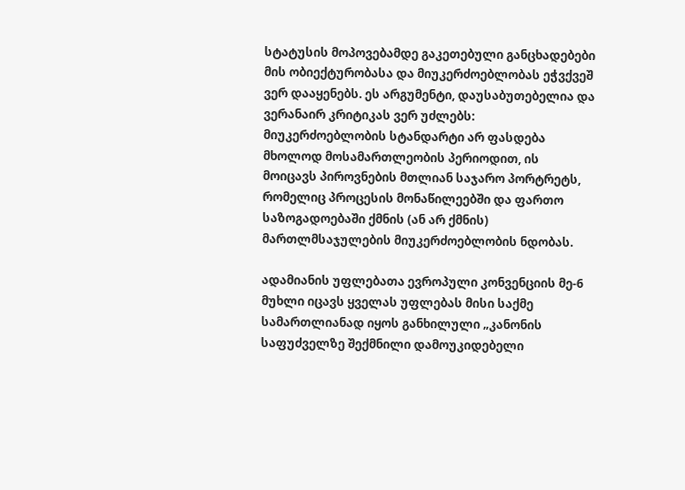სტატუსის მოპოვებამდე გაკეთებული განცხადებები მის ობიექტურობასა და მიუკერძოებლობას ეჭვქვეშ ვერ დააყენებს. ეს არგუმენტი, დაუსაბუთებელია და ვერანაირ კრიტიკას ვერ უძლებს: მიუკერძოებლობის სტანდარტი არ ფასდება მხოლოდ მოსამართლეობის პერიოდით, ის მოიცავს პიროვნების მთლიან საჯარო პორტრეტს, რომელიც პროცესის მონაწილეებში და ფართო საზოგადოებაში ქმნის (ან არ ქმნის) მართლმსაჯულების მიუკერძოებლობის ნდობას.

ადამიანის უფლებათა ევროპული კონვენციის მე-6 მუხლი იცავს ყველას უფლებას მისი საქმე სამართლიანად იყოს განხილული „კანონის საფუძველზე შექმნილი დამოუკიდებელი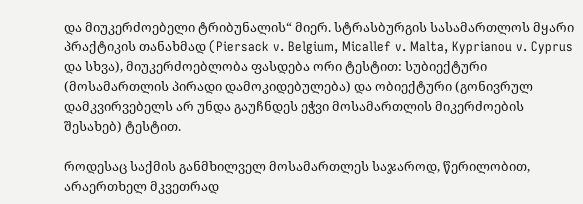და მიუკერძოებელი ტრიბუნალის“ მიერ. სტრასბურგის სასამართლოს მყარი პრაქტიკის თანახმად (Piersack v. Belgium, Micallef v. Malta, Kyprianou v. Cyprus და სხვა), მიუკერძოებლობა ფასდება ორი ტესტით: სუბიექტური (მოსამართლის პირადი დამოკიდებულება) და ობიექტური (გონივრულ დამკვირვებელს არ უნდა გაუჩნდეს ეჭვი მოსამართლის მიკერძოების შესახებ) ტესტით.

როდესაც საქმის განმხილველ მოსამართლეს საჯაროდ, წერილობით, არაერთხელ მკვეთრად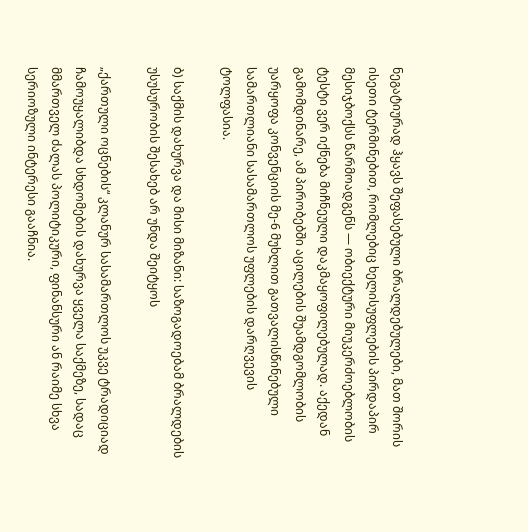ნეგატიურად ჰყავს შეფასებული ბრალდებულები, მათ შორის ისეთი ტერმინებით, რომლებიც ხელისუფლების პირდაპირ მესიჯბოქსს წარმოადგენს — ობიექტური მიუკერძოებლობის ტესტი ვერ იქნება მიჩნეული დაკმაყოფილებულად. აქედან გამომდინარე, ამ პირობებში აცილების შუამდგომლობის უარყოფა კონვენციის მე-6 მუხლით გათვალისწინებული სამართლიანი სასამართლოს უფლების დარღვევის ტოლფასია.

ბ) საქმის დახურვა და მისი მიზანი: საზოგადოებამ ბრალდების უსუსურობის შესახებ არ უნდა შეიტყოს

„ქართული ოცნების“ კლანურ სასამართლოს უკვე ტრადიციად ჩამოუყალიბდა სხდომების დახურვა ყველა საქმეზე, სადაც მმართველ ძალას პოლიტიკური, ფინანსური ან რაიმე სხვა სერიოზული ინტერესი გააჩნია.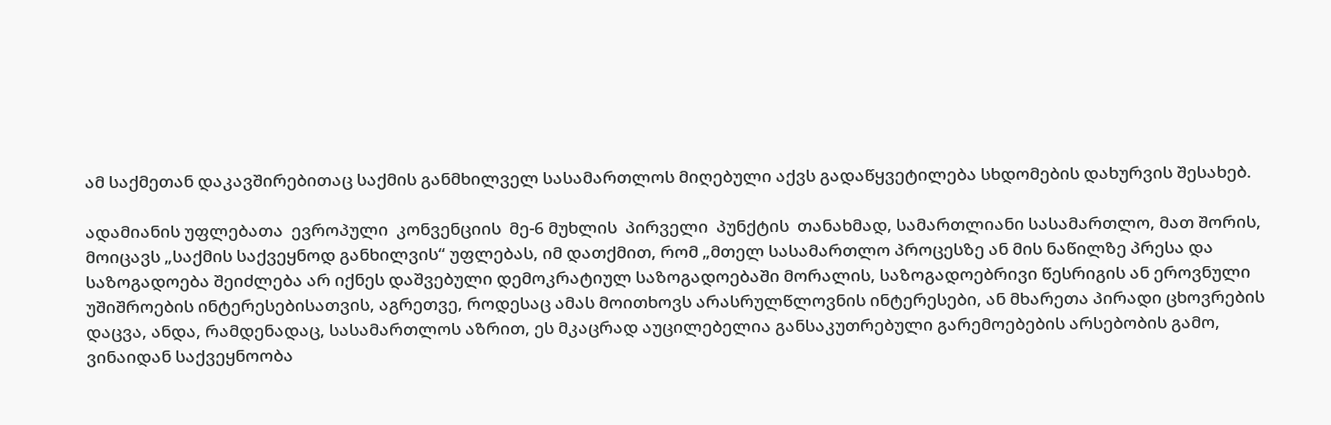ამ საქმეთან დაკავშირებითაც საქმის განმხილველ სასამართლოს მიღებული აქვს გადაწყვეტილება სხდომების დახურვის შესახებ.

ადამიანის უფლებათა  ევროპული  კონვენციის  მე-6 მუხლის  პირველი  პუნქტის  თანახმად, სამართლიანი სასამართლო, მათ შორის, მოიცავს „საქმის საქვეყნოდ განხილვის“ უფლებას, იმ დათქმით, რომ „მთელ სასამართლო პროცესზე ან მის ნაწილზე პრესა და საზოგადოება შეიძლება არ იქნეს დაშვებული დემოკრატიულ საზოგადოებაში მორალის, საზოგადოებრივი წესრიგის ან ეროვნული უშიშროების ინტერესებისათვის, აგრეთვე, როდესაც ამას მოითხოვს არასრულწლოვნის ინტერესები, ან მხარეთა პირადი ცხოვრების დაცვა, ანდა, რამდენადაც, სასამართლოს აზრით, ეს მკაცრად აუცილებელია განსაკუთრებული გარემოებების არსებობის გამო, ვინაიდან საქვეყნოობა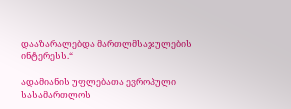დააზარალებდა მართლმსაჯულების ინტერესს.“

ადამიანის უფლებათა ევროპული სასამართლოს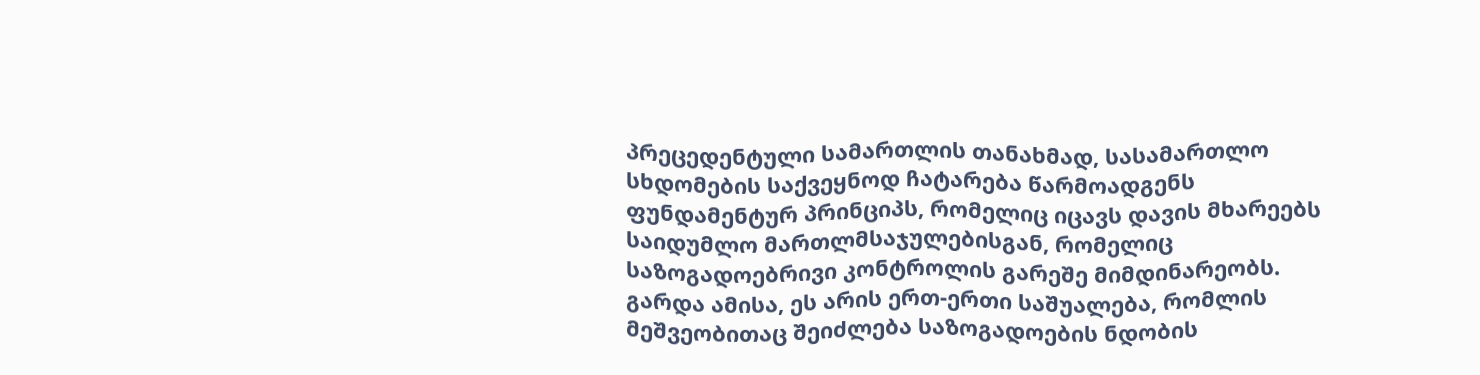პრეცედენტული სამართლის თანახმად, სასამართლო სხდომების საქვეყნოდ ჩატარება წარმოადგენს ფუნდამენტურ პრინციპს, რომელიც იცავს დავის მხარეებს საიდუმლო მართლმსაჯულებისგან, რომელიც საზოგადოებრივი კონტროლის გარეშე მიმდინარეობს. გარდა ამისა, ეს არის ერთ-ერთი საშუალება, რომლის მეშვეობითაც შეიძლება საზოგადოების ნდობის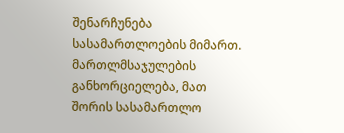შენარჩუნება სასამართლოების მიმართ. მართლმსაჯულების განხორციელება, მათ შორის სასამართლო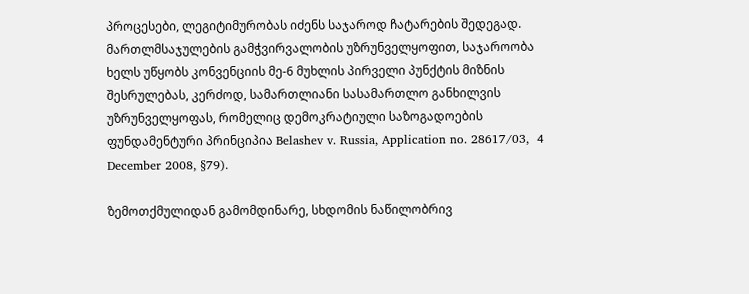პროცესები, ლეგიტიმურობას იძენს საჯაროდ ჩატარების შედეგად. მართლმსაჯულების გამჭვირვალობის უზრუნველყოფით, საჯაროობა ხელს უწყობს კონვენციის მე-6 მუხლის პირველი პუნქტის მიზნის შესრულებას, კერძოდ, სამართლიანი სასამართლო განხილვის უზრუნველყოფას, რომელიც დემოკრატიული საზოგადოების ფუნდამენტური პრინციპია Belashev v. Russia, Application no. 28617/03,  4 December 2008, §79).

ზემოთქმულიდან გამომდინარე, სხდომის ნაწილობრივ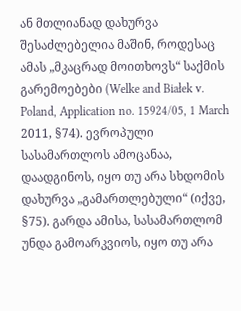ან მთლიანად დახურვა შესაძლებელია მაშინ, როდესაც ამას „მკაცრად მოითხოვს“ საქმის გარემოებები (Welke and Białek v. Poland, Application no. 15924/05, 1 March 2011, §74). ევროპული სასამართლოს ამოცანაა, დაადგინოს, იყო თუ არა სხდომის დახურვა „გამართლებული“ (იქვე, §75). გარდა ამისა, სასამართლომ უნდა გამოარკვიოს, იყო თუ არა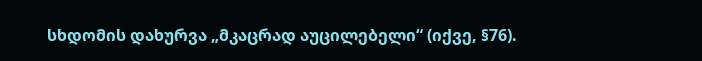სხდომის დახურვა „მკაცრად აუცილებელი“ (იქვე, §76).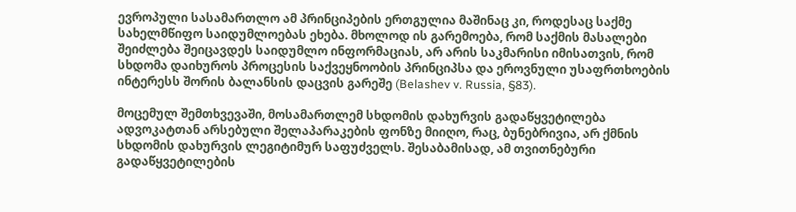ევროპული სასამართლო ამ პრინციპების ერთგულია მაშინაც კი, როდესაც საქმე სახელმწიფო საიდუმლოებას ეხება. მხოლოდ ის გარემოება, რომ საქმის მასალები შეიძლება შეიცავდეს საიდუმლო ინფორმაციას, არ არის საკმარისი იმისათვის, რომ სხდომა დაიხუროს პროცესის საქვეყნოობის პრინციპსა და ეროვნული უსაფრთხოების ინტერესს შორის ბალანსის დაცვის გარეშე (Belashev v. Russia, §83).

მოცემულ შემთხვევაში, მოსამართლემ სხდომის დახურვის გადაწყვეტილება ადვოკატთან არსებული შელაპარაკების ფონზე მიიღო, რაც, ბუნებრივია, არ ქმნის სხდომის დახურვის ლეგიტიმურ საფუძველს. შესაბამისად, ამ თვითნებური გადაწყვეტილების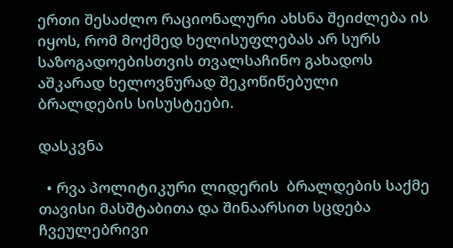ერთი შესაძლო რაციონალური ახსნა შეიძლება ის იყოს, რომ მოქმედ ხელისუფლებას არ სურს საზოგადოებისთვის თვალსაჩინო გახადოს აშკარად ხელოვნურად შეკოწიწებული ბრალდების სისუსტეები.

დასკვნა

  • რვა პოლიტიკური ლიდერის  ბრალდების საქმე თავისი მასშტაბითა და შინაარსით სცდება ჩვეულებრივი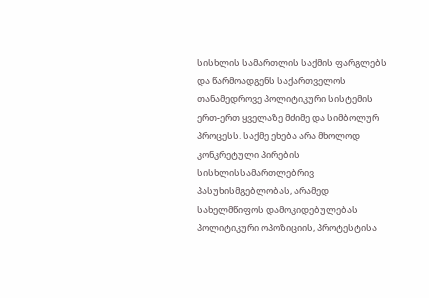სისხლის სამართლის საქმის ფარგლებს და წარმოადგენს საქართველოს თანამედროვე პოლიტიკური სისტემის ერთ-ერთ ყველაზე მძიმე და სიმბოლურ პროცესს. საქმე ეხება არა მხოლოდ კონკრეტული პირების სისხლისსამართლებრივ პასუხისმგებლობას, არამედ სახელმწიფოს დამოკიდებულებას პოლიტიკური ოპოზიციის, პროტესტისა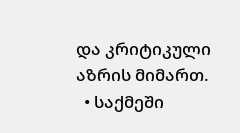და კრიტიკული აზრის მიმართ.
  • საქმეში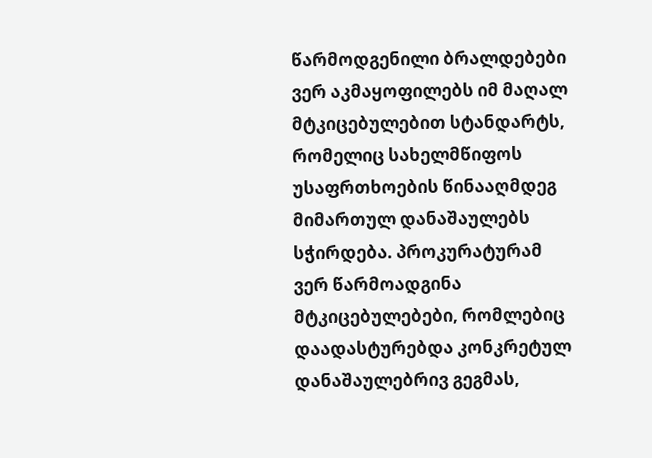წარმოდგენილი ბრალდებები ვერ აკმაყოფილებს იმ მაღალ მტკიცებულებით სტანდარტს, რომელიც სახელმწიფოს უსაფრთხოების წინააღმდეგ მიმართულ დანაშაულებს სჭირდება. პროკურატურამ ვერ წარმოადგინა მტკიცებულებები, რომლებიც დაადასტურებდა კონკრეტულ დანაშაულებრივ გეგმას,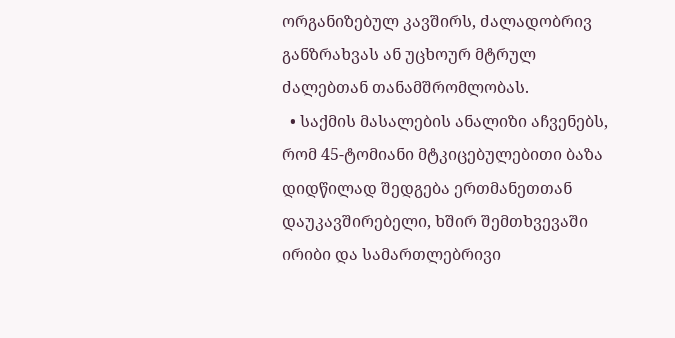ორგანიზებულ კავშირს, ძალადობრივ განზრახვას ან უცხოურ მტრულ ძალებთან თანამშრომლობას.
  • საქმის მასალების ანალიზი აჩვენებს, რომ 45-ტომიანი მტკიცებულებითი ბაზა დიდწილად შედგება ერთმანეთთან დაუკავშირებელი, ხშირ შემთხვევაში ირიბი და სამართლებრივი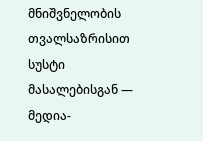მნიშვნელობის თვალსაზრისით სუსტი მასალებისგან — მედია-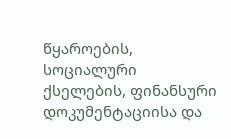წყაროების, სოციალური ქსელების, ფინანსური დოკუმენტაციისა და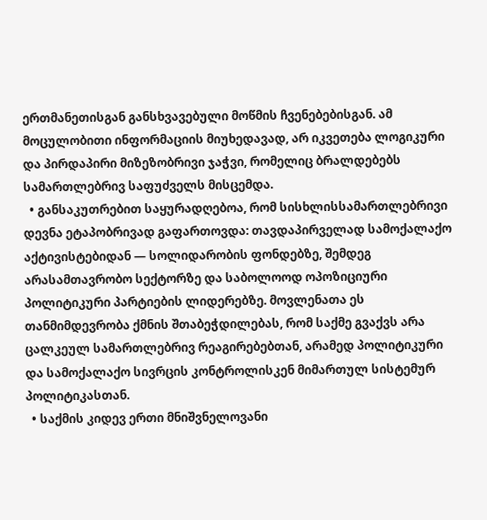ერთმანეთისგან განსხვავებული მოწმის ჩვენებებისგან. ამ მოცულობითი ინფორმაციის მიუხედავად, არ იკვეთება ლოგიკური და პირდაპირი მიზეზობრივი ჯაჭვი, რომელიც ბრალდებებს სამართლებრივ საფუძველს მისცემდა.
  • განსაკუთრებით საყურადღებოა, რომ სისხლისსამართლებრივი დევნა ეტაპობრივად გაფართოვდა: თავდაპირველად სამოქალაქო აქტივისტებიდან — სოლიდარობის ფონდებზე, შემდეგ არასამთავრობო სექტორზე და საბოლოოდ ოპოზიციური პოლიტიკური პარტიების ლიდერებზე. მოვლენათა ეს თანმიმდევრობა ქმნის შთაბეჭდილებას, რომ საქმე გვაქვს არა ცალკეულ სამართლებრივ რეაგირებებთან, არამედ პოლიტიკური და სამოქალაქო სივრცის კონტროლისკენ მიმართულ სისტემურ პოლიტიკასთან.
  • საქმის კიდევ ერთი მნიშვნელოვანი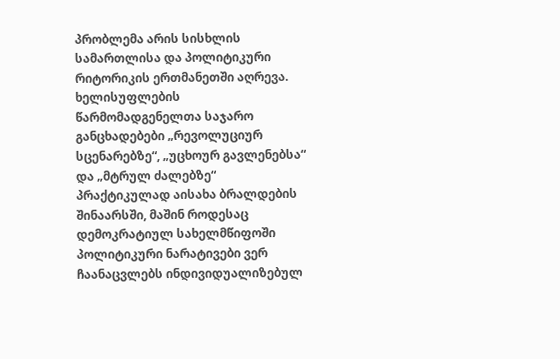პრობლემა არის სისხლის სამართლისა და პოლიტიკური რიტორიკის ერთმანეთში აღრევა. ხელისუფლების წარმომადგენელთა საჯარო განცხადებები „რევოლუციურ სცენარებზე“, „უცხოურ გავლენებსა“ და „მტრულ ძალებზე“ პრაქტიკულად აისახა ბრალდების შინაარსში, მაშინ როდესაც დემოკრატიულ სახელმწიფოში პოლიტიკური ნარატივები ვერ ჩაანაცვლებს ინდივიდუალიზებულ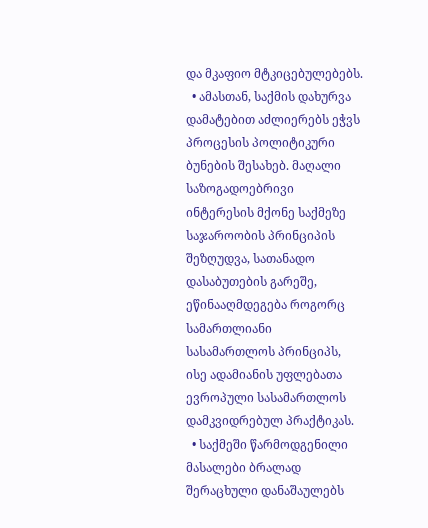და მკაფიო მტკიცებულებებს.
  • ამასთან, საქმის დახურვა დამატებით აძლიერებს ეჭვს პროცესის პოლიტიკური ბუნების შესახებ. მაღალი საზოგადოებრივი ინტერესის მქონე საქმეზე საჯაროობის პრინციპის შეზღუდვა, სათანადო დასაბუთების გარეშე, ეწინააღმდეგება როგორც სამართლიანი სასამართლოს პრინციპს, ისე ადამიანის უფლებათა ევროპული სასამართლოს დამკვიდრებულ პრაქტიკას.
  • საქმეში წარმოდგენილი მასალები ბრალად შერაცხული დანაშაულებს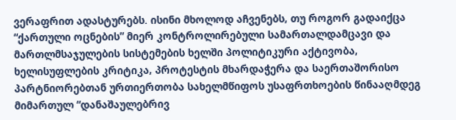ვერაფრით ადასტურებს. ისინი მხოლოდ აჩვენებს, თუ როგორ გადაიქცა “ქართული ოცნების” მიერ კონტროლირებული სამართალდამცავი და მართლმსაჯულების სისტემების ხელში პოლიტიკური აქტივობა, ხელისუფლების კრიტიკა, პროტესტის მხარდაჭერა და საერთაშორისო პარტნიორებთან ურთიერთობა სახელმწიფოს უსაფრთხოების წინააღმდეგ მიმართულ “დანაშაულებრივ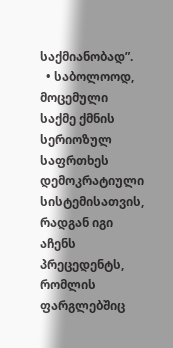საქმიანობად”.
  • საბოლოოდ, მოცემული საქმე ქმნის სერიოზულ საფრთხეს დემოკრატიული სისტემისათვის, რადგან იგი აჩენს პრეცედენტს, რომლის ფარგლებშიც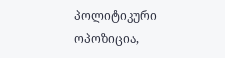პოლიტიკური ოპოზიცია,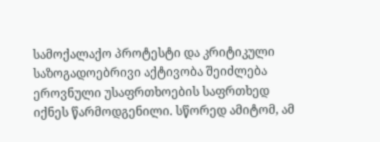სამოქალაქო პროტესტი და კრიტიკული საზოგადოებრივი აქტივობა შეიძლება ეროვნული უსაფრთხოების საფრთხედ იქნეს წარმოდგენილი. სწორედ ამიტომ, ამ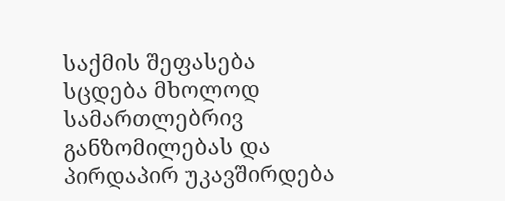საქმის შეფასება სცდება მხოლოდ სამართლებრივ განზომილებას და პირდაპირ უკავშირდება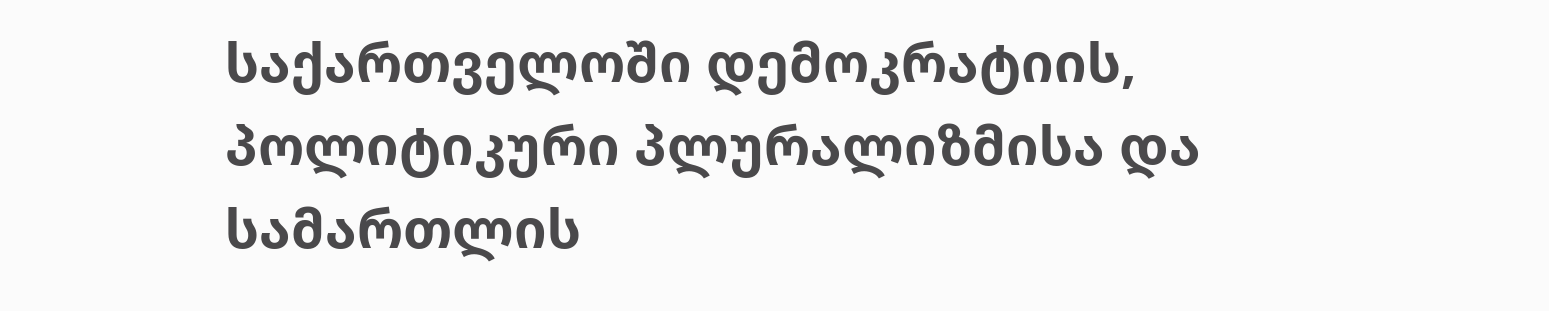საქართველოში დემოკრატიის, პოლიტიკური პლურალიზმისა და სამართლის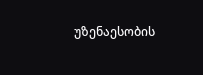უზენაესობის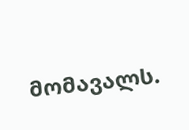მომავალს.